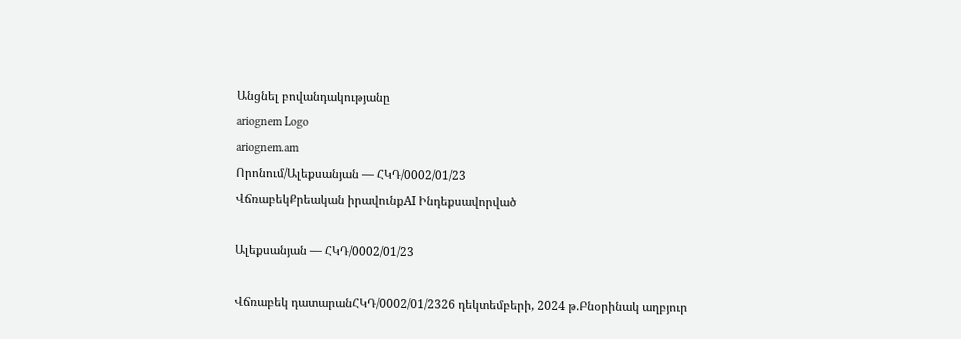Անցնել բովանդակությանը
ariognem Logo
ariognem.am
Որոնում/Ալեքսանյան — ՀԿԴ/0002/01/23
ՎճռաբեկՔրեական իրավունքAI Ինդեքսավորված

Ալեքսանյան — ՀԿԴ/0002/01/23

Վճռաբեկ դատարանՀԿԴ/0002/01/2326 դեկտեմբերի, 2024 թ.Բնօրինակ աղբյուր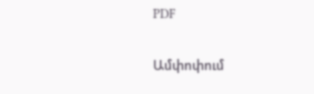PDF

Ամփոփում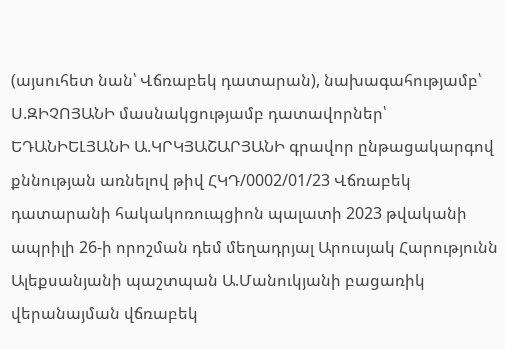(այսուհետ նան՝ Վճռաբեկ դատարան), նախագահությամբ՝ Ս.ԶԻՉՈՅԱՆԻ մասնակցությամբ դատավորներ՝ ԵԴԱՆԻԵԼՅԱՆԻ Ա.ԿՐԿՅԱՇԱՐՅԱՆԻ գրավոր ընթացակարգով քննության առնելով թիվ ՀԿԴ/0002/01/23 Վճռաբեկ դատարանի հակակոռուպցիոն պալատի 2023 թվականի ապրիլի 26-ի որոշման դեմ մեղադրյալ Արուսյակ Հարությունն Ալեքսանյանի պաշտպան Ա.Մանուկյանի բացառիկ վերանայման վճռաբեկ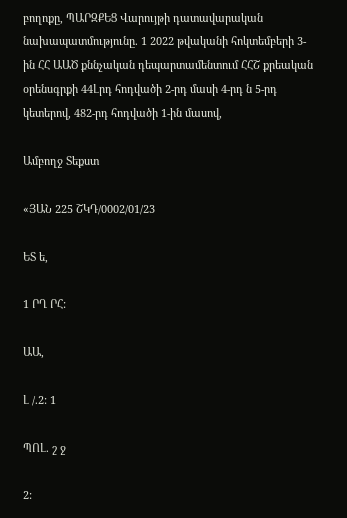բողոքը, ՊԱՐԶՔԵՑ Վարույթի դատավարական նախապատմությունը. 1 2022 թվականի հոկտեմբերի 3-ին ՀՀ ԱԱԾ քննչական դեպարտամենտում ՀՀՇ քրեական օրենսգրքի 44Լրդ հոդվածի 2-րդ մասի 4-րդ ն 5-րդ կետերով, 482-րդ հոդվածի 1-ին մասով,

Ամբողջ Տեքստ

«ՅԱՆ 225 ՇԿԴ/0002/01/23

ԵՏ ե,

1 ՐՂ ՐՀ:

ԱԱ,

Լ /.2: 1

ՊՈԼ. շ ջ

2: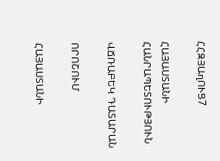ՀՀԶՅԱղՈՒՑ7

ՀԱՅԱՍՏԱՆԻ ՀԱՆՐԱՊԵՏՈՒԹՅՈՒՆ

ՎՃՌԱԲԵԿ ԴԱՏԱՐԱՆ

ՈՐՈՇՈՒՄ

ՀԱՅԱՍՏԱՆԻ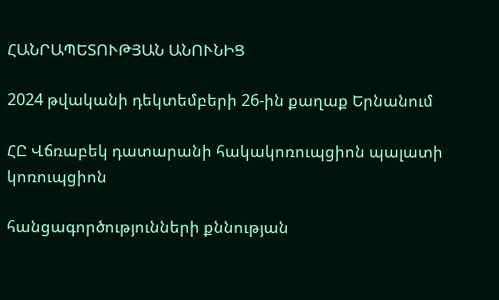ՀԱՆՐԱՊԵՏՈՒԹՅԱՆ ԱՆՈՒՆԻՑ

2024 թվականի դեկտեմբերի 26-ին քաղաք Երնանում

ՀԸ Վճռաբեկ դատարանի հակակոռուպցիոն պալատի կոռուպցիոն

հանցագործությունների քննության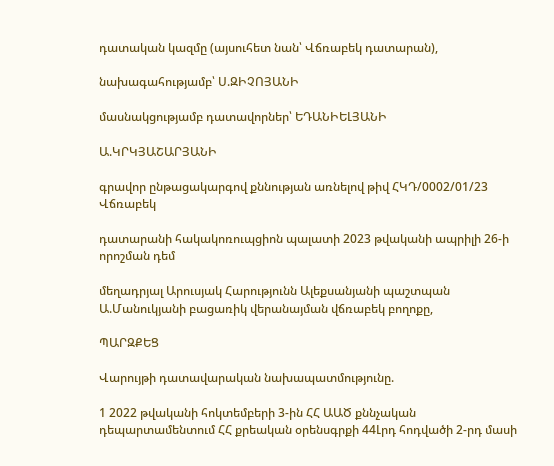դատական կազմը (այսուհետ նան՝ Վճռաբեկ դատարան),

նախագահությամբ՝ Ս.ԶԻՉՈՅԱՆԻ

մասնակցությամբ դատավորներ՝ ԵԴԱՆԻԵԼՅԱՆԻ

Ա.ԿՐԿՅԱՇԱՐՅԱՆԻ

գրավոր ընթացակարգով քննության առնելով թիվ ՀԿԴ/0002/01/23 Վճռաբեկ

դատարանի հակակոռուպցիոն պալատի 2023 թվականի ապրիլի 26-ի որոշման դեմ

մեղադրյալ Արուսյակ Հարությունն Ալեքսանյանի պաշտպան Ա.Մանուկյանի բացառիկ վերանայման վճռաբեկ բողոքը,

ՊԱՐԶՔԵՑ

Վարույթի դատավարական նախապատմությունը.

1 2022 թվականի հոկտեմբերի 3-ին ՀՀ ԱԱԾ քննչական դեպարտամենտում ՀՀ քրեական օրենսգրքի 44Լրդ հոդվածի 2-րդ մասի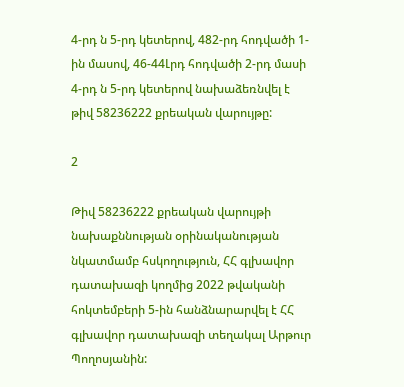4-րդ ն 5-րդ կետերով, 482-րդ հոդվածի 1-ին մասով, 46-44Լրդ հոդվածի 2-րդ մասի 4-րդ ն 5-րդ կետերով նախաձեռնվել է թիվ 58236222 քրեական վարույթը:

2

Թիվ 58236222 քրեական վարույթի նախաքննության օրինականության նկատմամբ հսկողություն, ՀՀ գլխավոր դատախազի կողմից 2022 թվականի հոկտեմբերի 5-ին հանձնարարվել է ՀՀ գլխավոր դատախազի տեղակալ Արթուր Պողոսյանին: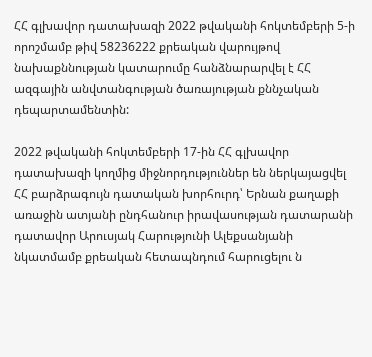ՀՀ գլխավոր դատախազի 2022 թվականի հոկտեմբերի 5-ի որոշմամբ թիվ 58236222 քրեական վարույթով նախաքննության կատարումը հանձնարարվել է ՀՀ ազգային անվտանգության ծառայության քննչական դեպարտամենտին:

2022 թվականի հոկտեմբերի 17-ին ՀՀ գլխավոր դատախազի կողմից միջնորդություններ են ներկայացվել ՀՀ բարձրագույն դատական խորհուրդ՝ Երնան քաղաքի առաջին ատյանի ընդհանուր իրավասության դատարանի դատավոր Արուսյակ Հարությունի Ալեքսանյանի նկատմամբ քրեական հետապնդում հարուցելու ն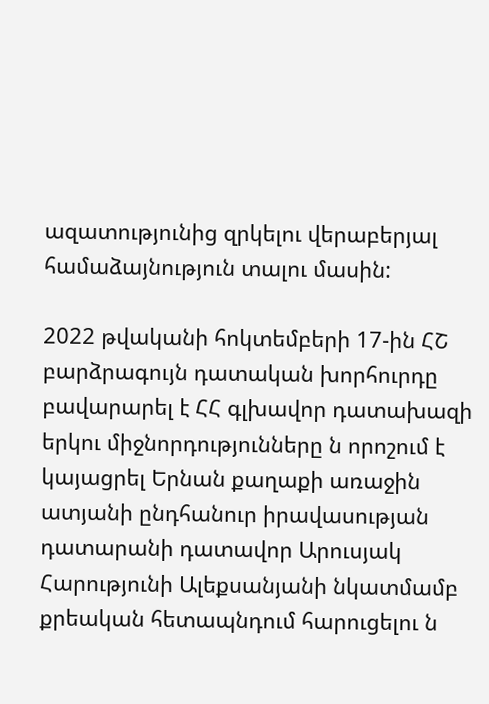ազատությունից զրկելու վերաբերյալ համաձայնություն տալու մասին:

2022 թվականի հոկտեմբերի 17-ին ՀՇ բարձրագույն դատական խորհուրդը բավարարել է ՀՀ գլխավոր դատախազի երկու միջնորդությունները ն որոշում է կայացրել Երնան քաղաքի առաջին ատյանի ընդհանուր իրավասության դատարանի դատավոր Արուսյակ Հարությունի Ալեքսանյանի նկատմամբ քրեական հետապնդում հարուցելու ն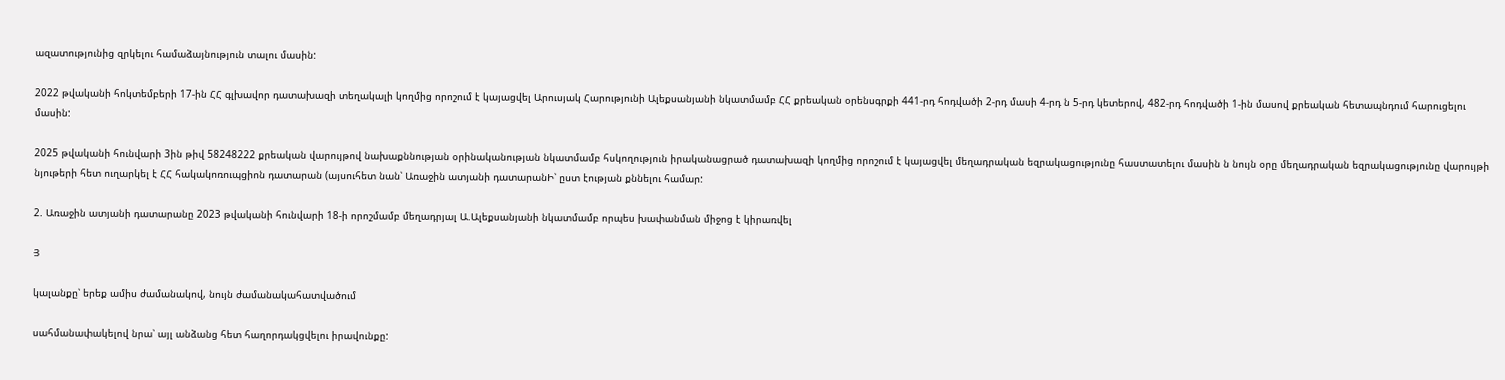ազատությունից զրկելու համաձայնություն տալու մասին:

2022 թվականի հոկտեմբերի 17-ին ՀՀ գլխավոր դատախազի տեղակալի կողմից որոշում է կայացվել Արուսյակ Հարությունի Ալեքսանյանի նկատմամբ ՀՀ քրեական օրենսգրքի 441-րդ հոդվածի 2-րդ մասի 4-րդ ն 5-րդ կետերով, 482-րդ հոդվածի 1-ին մասով քրեական հետապնդում հարուցելու մասին:

2025 թվականի հունվարի 3ին թիվ 58248222 քրեական վարույթով նախաքննության օրինականության նկատմամբ հսկողություն իրականացրած դատախազի կողմից որոշում է կայացվել մեղադրական եզրակացությունը հաստատելու մասին ն նույն օրը մեղադրական եզրակացությունը վարույթի նյութերի հետ ուղարկել է ՀՀ հակակոռուպցիոն դատարան (այսուհետ նան՝ Առաջին ատյանի դատարանԻ՝ ըստ էության քննելու համար:

2. Առաջին ատյանի դատարանը 2023 թվականի հունվարի 18-ի որոշմամբ մեղադրյալ Ա.Ալեքսանյանի նկատմամբ որպես խափանման միջոց է կիրառվել

Յ

կալանքը՝ երեք ամիս ժամանակով, նույն ժամանակահատվածում

սահմանափակելով նրա՝ այլ անձանց հետ հաղորդակցվելու իրավունքը: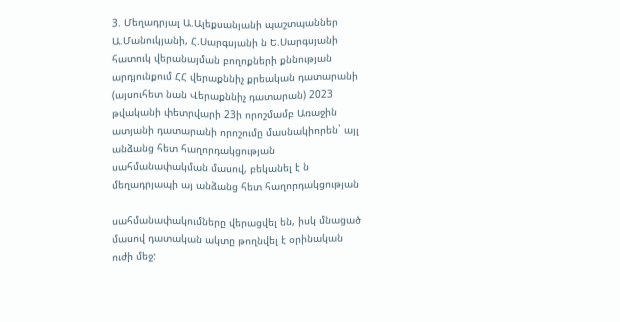3. Մեղադրյալ Ա.Ալեքսանյանի պաշտպաններ Ա.Մանուկյանի, Հ.Սարգսյանի ն Ե.Սարգսյանի հատուկ վերանայման բողոքների քննության արդյունքում ՀՀ վերաքննիչ քրեական դատարանի (այսուհետ նան Վերաքննիչ դատարան) 2023 թվականի փետրվարի 23ի որոշմամբ Առաջին ատյանի դատարանի որոշումը մասնակիորեն` այլ անձանց հետ հաղորդակցության սահմանափակման մասով, բեկանել է ն մեղադրյապի այ անձանց հետ հաղորդակցության

սահմանափակումները վերացվել են, իսկ մնացած մասով դատական ակտը թողնվել է օրինական ուժի մեջ: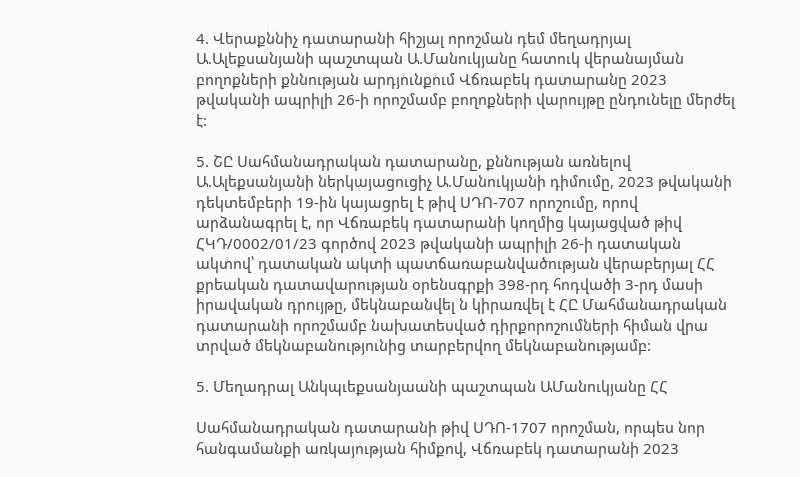4. Վերաքննիչ դատարանի հիշյալ որոշման դեմ մեղադրյալ Ա.Ալեքսանյանի պաշտպան Ա.Մանուկյանը հատուկ վերանայման բողոքների քննության արդյունքում Վճռաբեկ դատարանը 2023 թվականի ապրիլի 26-ի որոշմամբ բողոքների վարույթը ընդունելը մերժել է:

5. ՇԸ Սահմանադրական դատարանը, քննության առնելով Ա.Ալեքսանյանի ներկայացուցիչ Ա.Մանուկյանի դիմումը, 2023 թվականի դեկտեմբերի 19-ին կայացրել է թիվ ՍԴՈ-707 որոշումը, որով արձանագրել է, որ Վճռաբեկ դատարանի կողմից կայացված թիվ ՀԿԴ/0002/01/23 գործով 2023 թվականի ապրիլի 26-ի դատական ակտով՝ դատական ակտի պատճառաբանվածության վերաբերյալ ՀՀ քրեական դատավարության օրենսգրքի 398-րդ հոդվածի 3-րդ մասի իրավական դրույթը, մեկնաբանվել ն կիրառվել է ՀԸ Մահմանադրական դատարանի որոշմամբ նախատեսված դիրքորոշումների հիման վրա տրված մեկնաբանությունից տարբերվող մեկնաբանությամբ:

5. Մեղադրալ Անկպւեքսանյաանի պաշտպան ԱՄանուկյանը ՀՀ

Սահմանադրական դատարանի թիվ ՍԴՈ-1707 որոշման, որպես նոր հանգամանքի առկայության հիմքով, Վճռաբեկ դատարանի 2023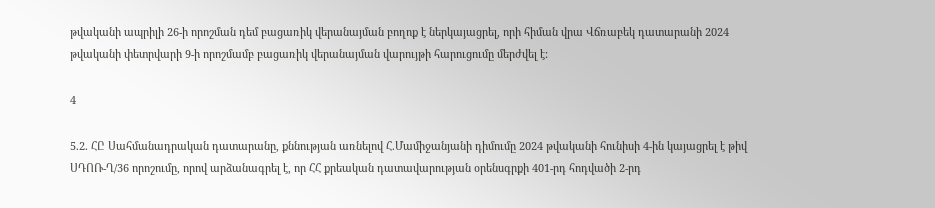թվականի ապրիլի 26-ի որոշման դեմ բացառիկ վերանայման բողոք է ներկայացրել, որի հիման վրա Վճռաբեկ դատարանի 2024 թվականի փետրվարի 9-ի որոշմամբ բացառիկ վերանայման վարույթի հարուցումը մերժվել է:

4

5.2. ՀԸ Սահմանադրական դատարանը, քննության առնելով Հ.Մամիջանյանի դիմումը 2024 թվականի հունիսի 4-ին կայացրել է թիվ ՍԴՈՌ-Ղ/36 որոշումը, որով արձանագրել է, որ ՀՀ քրեական դատավարության օրենսգրքի 401-րդ հոդվածի 2-րդ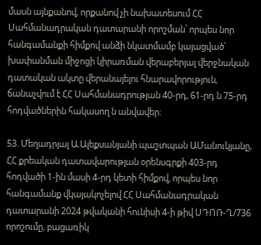մասն այնքանով, որքանով չի նախատեսում ՀՀ Սահմանադրական դատարանի որոշման՝ որպես նոր հանգամանքի հիմքով անձի նկատմամբ կայացված՝ խափանման միջոցի կիրառման վերաբերյալ վերջնական դատական ակտը վերանայելու հնարավորություն, ճանաչվում է ՀՀ Սահմանադրության 40-րդ, 61-րդ ն 75-րդ հոդվածներին հակասող ն անվավեր:

53. Մեղադրյալ Ա.Ալեքսանյանի պաշտպան ԱՄանուկյանը, ՀՀ քրեական դատավարության օրենսգրքի 403-րդ հոդվածի 1-ին մասի 4-րդ կետի հիմքով, որպես նոր հանգամանք վկայակոչելով ՀՀ Սահմանադրական դատարանի 2024 թվականի հունիսի 4-ի թիվ ՍԴՈՌ-Ղ/736 որոշումը, բացառիկ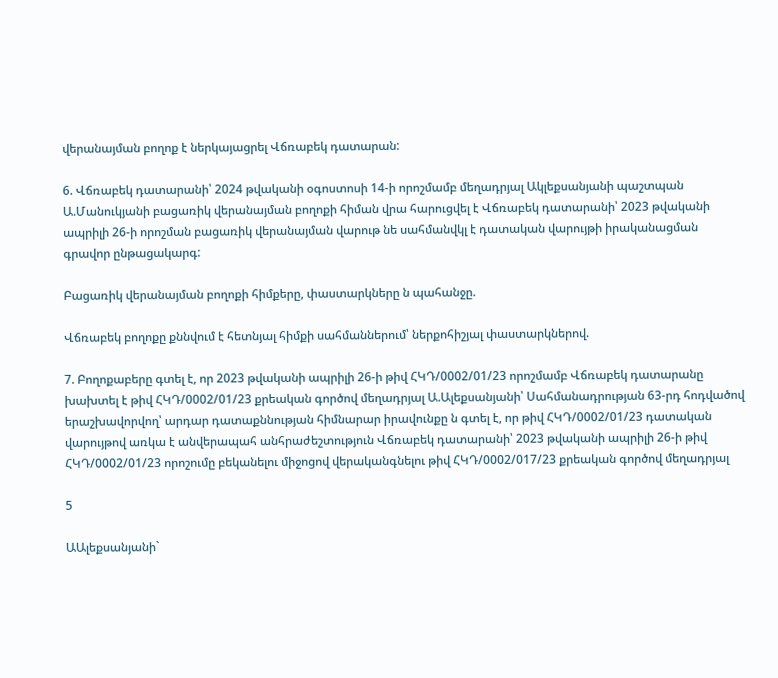վերանայման բողոք է ներկայացրել Վճռաբեկ դատարան:

6. Վճռաբեկ դատարանի՝ 2024 թվականի օգոստոսի 14-ի որոշմամբ մեղադրյալ Ակլեքսանյանի պաշտպան Ա.Մանուկյանի բացառիկ վերանայման բողոքի հիման վրա հարուցվել է Վճռաբեկ դատարանի՝ 2023 թվականի ապրիլի 26-ի որոշման բացառիկ վերանայման վարութ նե սահմանվկլ է դատական վարույթի իրականացման գրավոր ընթացակարգ:

Բացառիկ վերանայման բողոքի հիմքերը, փաստարկները ն պահանջը.

Վճռաբեկ բողոքը քննվում է հետնյալ հիմքի սահմաններում՝ ներքոհիշյալ փաստարկներով.

7. Բողոքաբերը գտել է, որ 2023 թվականի ապրիլի 26-ի թիվ ՀԿԴ/0002/01/23 որոշմամբ Վճռաբեկ դատարանը խախտել է թիվ ՀԿԴ/0002/01/23 քրեական գործով մեղադրյալ Ա.Ալեքսանյանի՝ Սահմանադրության 63-րդ հոդվածով երաշխավորվող՝ արդար դատաքննության հիմնարար իրավունքը ն գտել է, որ թիվ ՀԿԴ/0002/01/23 դատական վարույթով առկա է անվերապահ անհրաժեշտություն Վճռաբեկ դատարանի՝ 2023 թվականի ապրիլի 26-ի թիվ ՀԿԴ/0002/01/23 որոշումը բեկանելու միջոցով վերականգնելու թիվ ՀԿԴ/0002/017/23 քրեական գործով մեղադրյալ

5

ԱԱլեքսանյանի`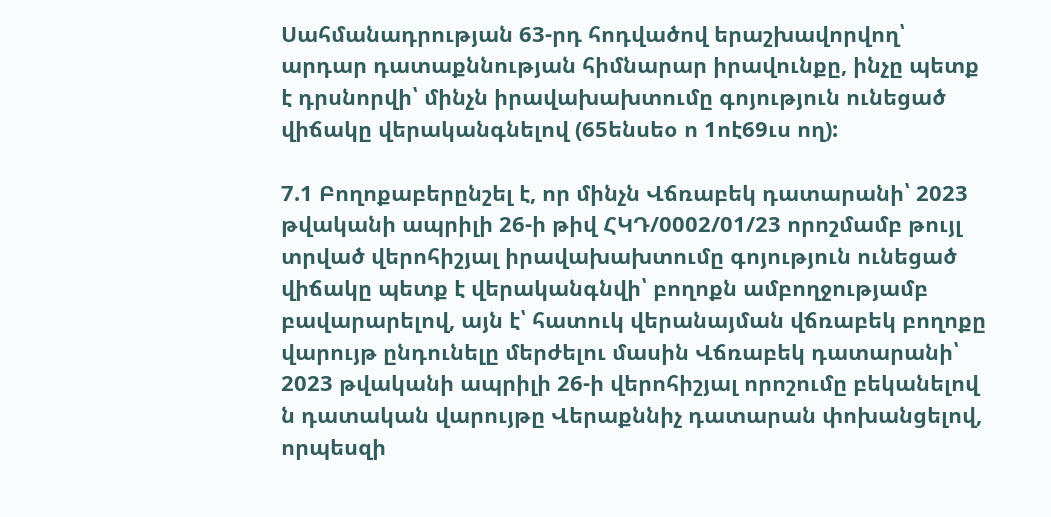Սահմանադրության 63-րդ հոդվածով երաշխավորվող՝ արդար դատաքննության հիմնարար իրավունքը, ինչը պետք է դրսնորվի՝ մինչն իրավախախտումը գոյություն ունեցած վիճակը վերականգնելով (65ենսեօ ո 1ոէ69ւս ող):

7.1 Բողոքաբերընշել է, որ մինչն Վճռաբեկ դատարանի՝ 2023 թվականի ապրիլի 26-ի թիվ ՀԿԴ/0002/01/23 որոշմամբ թույլ տրված վերոհիշյալ իրավախախտումը գոյություն ունեցած վիճակը պետք է վերականգնվի՝ բողոքն ամբողջությամբ բավարարելով, այն է՝ հատուկ վերանայման վճռաբեկ բողոքը վարույթ ընդունելը մերժելու մասին Վճռաբեկ դատարանի՝ 2023 թվականի ապրիլի 26-ի վերոհիշյալ որոշումը բեկանելով ն դատական վարույթը Վերաքննիչ դատարան փոխանցելով, որպեսզի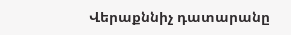Վերաքննիչ դատարանը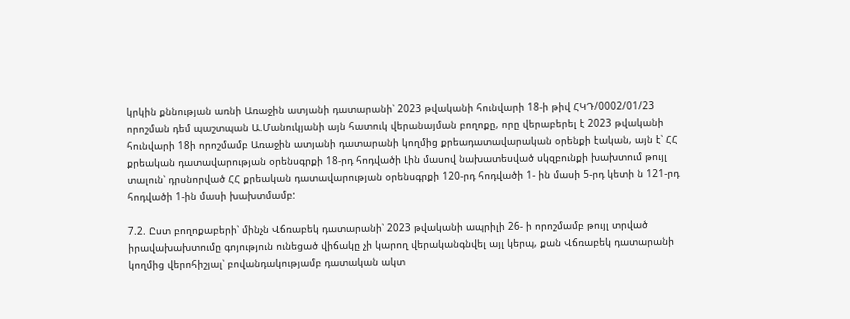կրկին քննության առնի Առաջին ատյանի դատարանի՝ 2023 թվականի հունվարի 18-ի թիվ ՀԿԴ/0002/01/23 որոշման դեմ պաշտպան Ա.Մանուկյանի այն հատուկ վերանայման բողոքը, որը վերաբերել է 2023 թվականի հունվարի 18ի որոշմամբ Առաջին ատյանի դատարանի կողմից քրեադատավարական օրենքի էական, այն է՝ ՀՀ քրեական դատավարության օրենսգրքի 18-րդ հոդվածի Լին մասով նախատեսված սկզբունքի խախտում թույլ տալուն՝ դրսնորված ՀՀ քրեական դատավարության օրենսգրքի 120-րդ հոդվածի 1- ին մասի 5-րդ կետի ն 121-րդ հոդվածի 1-ին մասի խախտմամբ:

7.2. Ըստ բողոքաբերի՝ մինչն Վճռաբեկ դատարանի՝ 2023 թվականի ապրիլի 26- ի որոշմամբ թույլ տրված իրավախախտումը գոյություն ունեցած վիճակը չի կարող վերականգնվել այլ կերպ, քան Վճռաբեկ դատարանի կողմից վերոհիշյալ՝ բովանդակությամբ դատական ակտ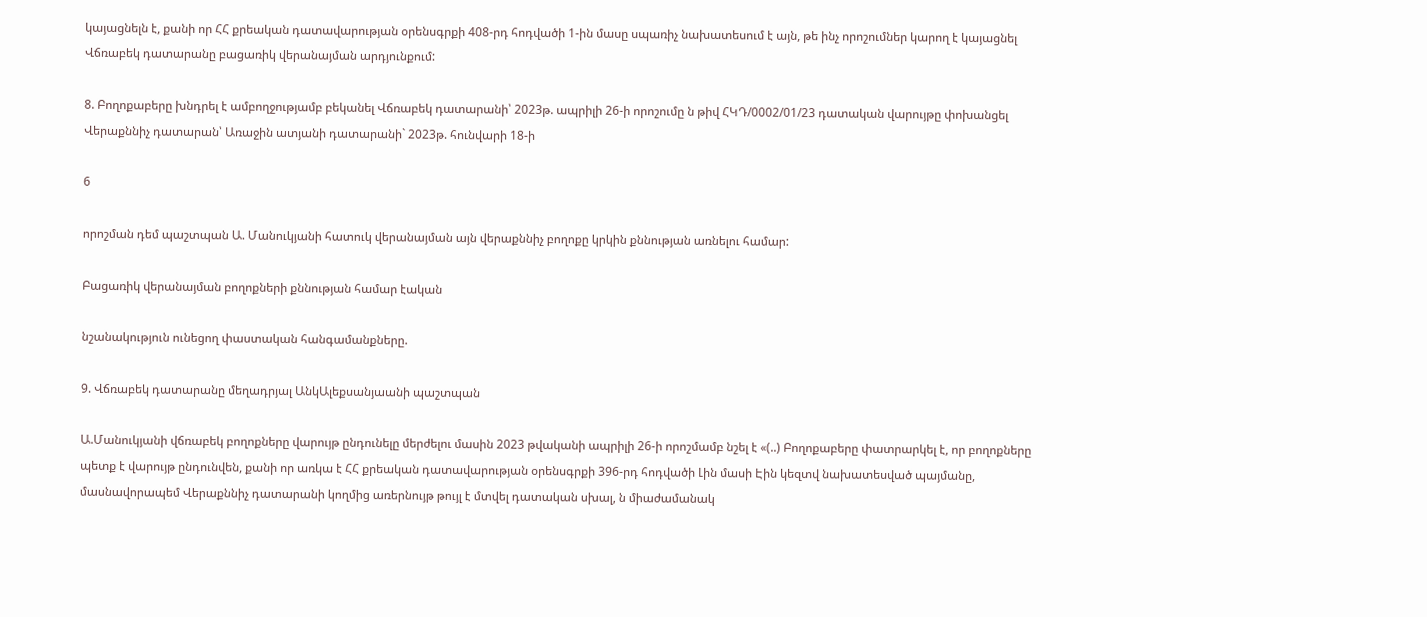կայացնելն է, քանի որ ՀՀ քրեական դատավարության օրենսգրքի 408-րդ հոդվածի 1-ին մասը սպառիչ նախատեսում է այն, թե ինչ որոշումներ կարող է կայացնել Վճռաբեկ դատարանը բացառիկ վերանայման արդյունքում:

8. Բողոքաբերը խնդրել է ամբողջությամբ բեկանել Վճռաբեկ դատարանի՝ 2023թ. ապրիլի 26-ի որոշումը ն թիվ ՀԿԴ/0002/01/23 դատական վարույթը փոխանցել Վերաքննիչ դատարան՝ Առաջին ատյանի դատարանի` 2023թ. հունվարի 18-ի

6

որոշման դեմ պաշտպան Ա. Մանուկյանի հատուկ վերանայման այն վերաքննիչ բողոքը կրկին քննության առնելու համար:

Բացառիկ վերանայման բողոքների քննության համար էական

նշանակություն ունեցող փաստական հանգամանքները.

9. Վճռաբեկ դատարանը մեղադրյալ ԱնկԱլեքսանյաանի պաշտպան

Ա.Մանուկյանի վճռաբեկ բողոքները վարույթ ընդունելը մերժելու մասին 2023 թվականի ապրիլի 26-ի որոշմամբ նշել է «(..) Բողոքաբերը փատրարկել է, որ բողոքները պետք է վարույթ ընդունվեն, քանի որ առկա է ՀՀ քրեական դատավարության օրենսգրքի 396-րդ հոդվածի Լին մասի Էին կեզտվ նախատեսված պայմանը, մասնավորապեմ Վերաքննիչ դատարանի կողմից առերնույթ թույլ է մտվել դատական սխալ, ն միաժամանակ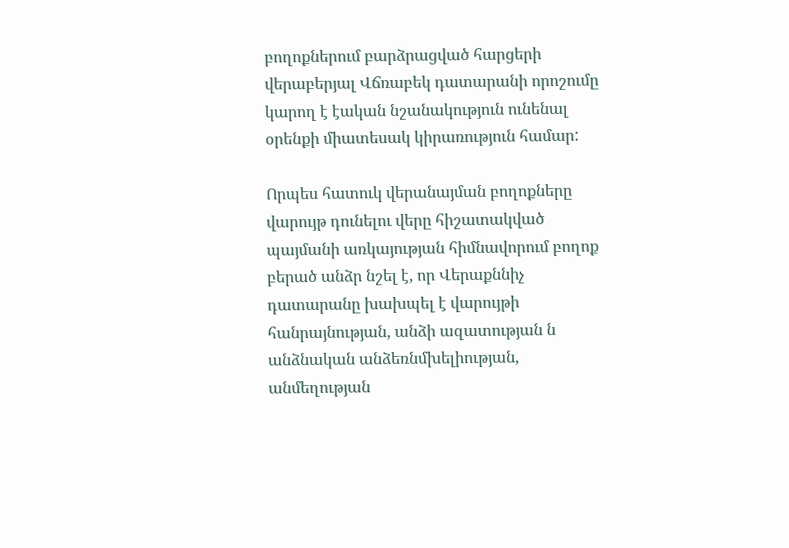բողոքներում բարձրացված հարցերի վերաբերյալ Վճռաբեկ դատարանի որոշումը կարող է էական նշանակություն ունենալ օրենքի միատեսակ կիրառություն համար:

Որպես հատուկ վերանայման բողոքները վարույթ դունելու վերը հիշատակված պայմանի առկայության հիմնավորում բողոք բերած անձր նշել է, որ Վերաքննիչ դատարանը խախպել է վարույթի հանրայնության, անձի ազատության ն անձնական անձեռնմխելիության, անմեղության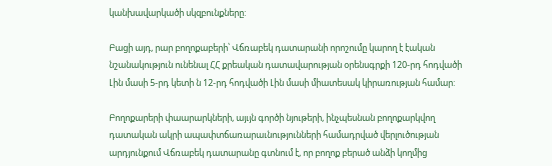կանխավարկածի սկզբունքները:

Բացի այդ, րար բողոքաբերի՝ Վճռաբեկ դատարանի որոշումը կարող է էական նշանակություն ունենալ ՀՀ քրեական դատավարության օրենսգրքի 120-րդ հոդվածի Լին մասի 5-րդ կետի ն 12-րդ հոդվածի Լին մասի միատեսակ կիրառության համար:

Բողոքարերի փաարարկների, այւյն գործի նյութերի, ինչպեսնան բողոքարկվող դատական ակրի ապափտճառարաւնությունների համադրված վերլուծության արդյունքում Վճռաբեկ դատարանը գտնում է, որ բողոք բերած անձի կողմից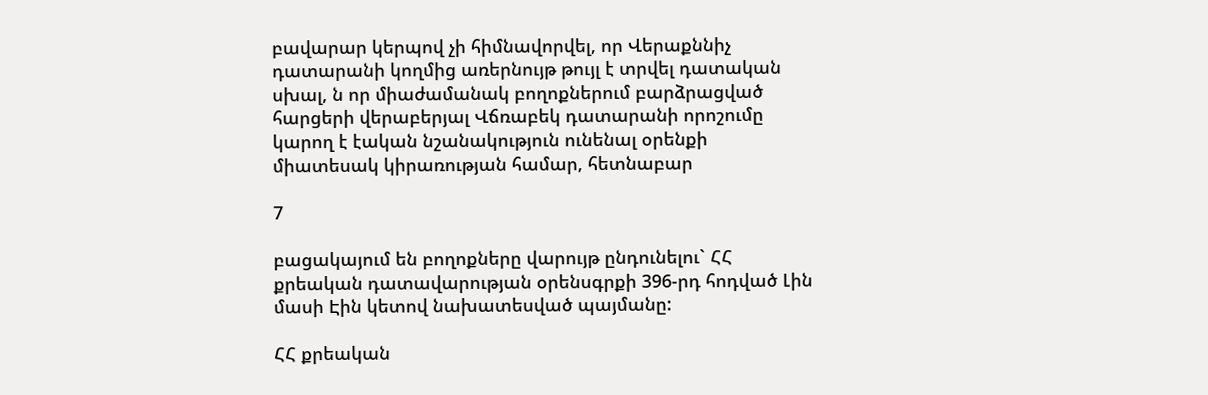բավարար կերպով չի հիմնավորվել, որ Վերաքննիչ դատարանի կողմից առերնույթ թույլ է տրվել դատական սխալ, ն որ միաժամանակ բողոքներում բարձրացված հարցերի վերաբերյալ Վճռաբեկ դատարանի որոշումը կարող է էական նշանակություն ունենալ օրենքի միատեսակ կիրառության համար, հետնաբար

7

բացակայում են բողոքները վարույթ ընդունելու` ՀՀ քրեական դատավարության օրենսգրքի 396-րդ հոդված Լին մասի Էին կետով նախատեսված պայմանը:

ՀՀ քրեական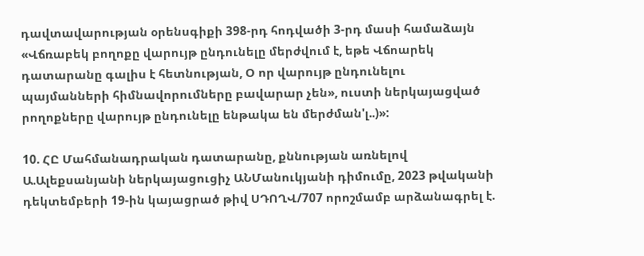դավտավարության օրենսգիքի 398-րդ հոդվածի 3-րդ մասի համաձայն «Վճռաբեկ բողոքը վարույթ ընդունելը մերժվում է, եթե Վճոարեկ դատարանը գալիս է հետնության, Օ որ վարույթ ընդունելու պայմանների հիմնավորումները բավարար չեն», ուստի ներկայացված րողոքները վարույթ ընդունելը ենթակա են մերժման'լ..)»:

10. ՀԸ Մահմանադրական դատարանը, քննության առնելով Ա.Ալեքսանյանի ներկայացուցիչ ԱՆՄանուկյանի դիմումը, 2023 թվականի դեկտեմբերի 19-ին կայացրած թիվ ՍԴՈՂՎ/707 որոշմամբ արձանագրել է.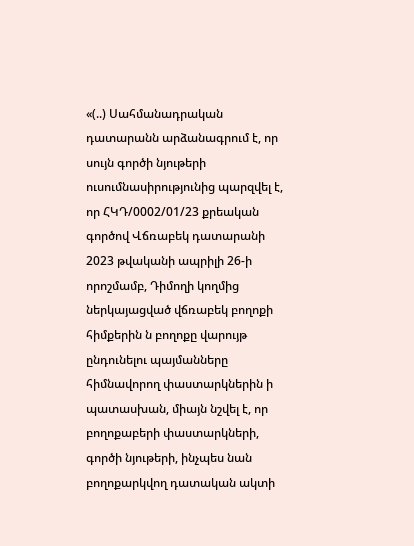«(..) Սահմանադրական դատարանն արձանագրում է, որ սույն գործի նյութերի ուսումնասիրությունից պարզվել է, որ ՀԿԴ/0002/01/23 քրեական գործով Վճռաբեկ դատարանի 2023 թվականի ապրիլի 26-ի որոշմամբ, Դիմողի կողմից ներկայացված վճռաբեկ բողոքի հիմքերին ն բողոքը վարույթ ընդունելու պայմանները հիմնավորող փաստարկներին ի պատասխան, միայն նշվել է, որ բողոքաբերի փաստարկների, գործի նյութերի, ինչպես նան բողոքարկվող դատական ակտի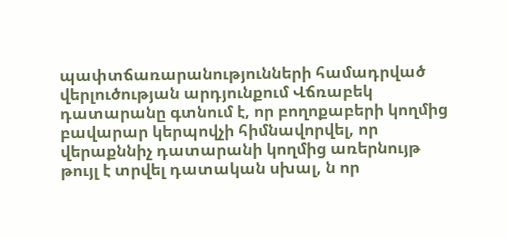պափտճառարանությունների համադրված վերլուծության արդյունքում Վճռաբեկ դատարանը գտնում է, որ բողոքաբերի կողմից բավարար կերպովչի հիմնավորվել, որ վերաքննիչ դատարանի կողմից առերնույթ թույլ է տրվել դատական սխալ, ն որ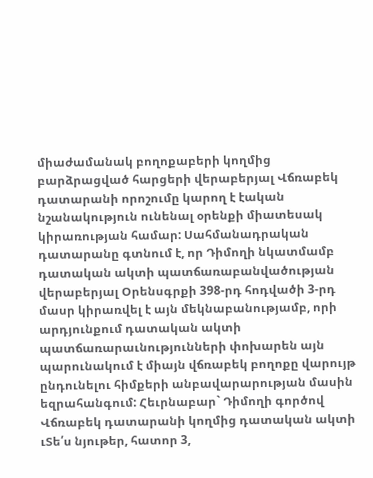միաժամանակ բողոքաբերի կողմից բարձրացված հարցերի վերաբերյալ Վճռաբեկ դատարանի որոշումը կարող է էական նշանակություն ունենալ օրենքի միատեսակ կիրառության համար: Սահմանադրական դատարանը գտնում է, որ Դիմողի նկատմամբ դատական ակտի պատճառաբանվածության վերաբերյալ Օրենսգրքի 398-րդ հոդվածի 3-րդ մասր կիրառվել է այն մեկնաբանությամբ, որի արդյունքում դատական ակտի պատճառարաւնությունների փոխարեն այն պարունակում է միայն վճռաբեկ բողոքը վարույթ ընդունելու հիմքերի անբավարարության մասին եզրահանգում: Հեւրնաբար` Դիմողի գործով Վճռաբեկ դատարանի կողմից դատական ակտի ւՏե՛ս նյութեր, հատոր 3,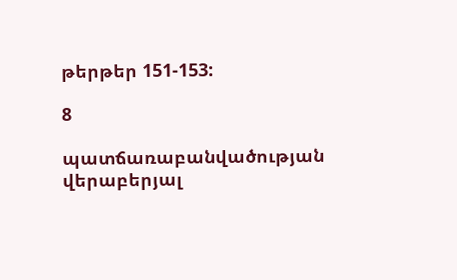թերթեր 151-153:

8

պատճառաբանվածության վերաբերյալ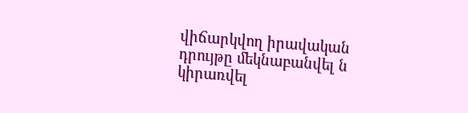վիճարկվող իրավական դրույթը մեկնաբանվել ն կիրառվել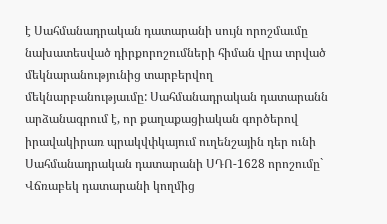է Սահմանադրական դատարանի սույն որոշմաւմը նախատեսված դիրքորոշումների հիման վրա տրված մեկնարանությունից տարբերվող մեկնարբանությաւմը: Սահմանադրական դատարանն արձանագրում է, որ քաղաքացիական գործերով իրավակիրառ պրակվփկայում ուղենշային դեր ունի Սահմանադրական դատարանի ՍԴՈ-1628 որոշումը` Վճռաբեկ դատարանի կողմից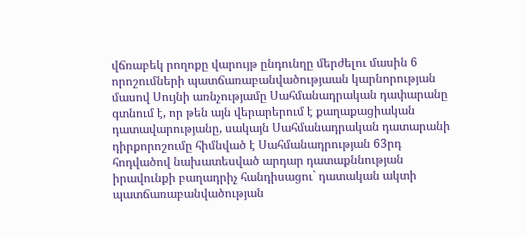վճռաբեկ րողոքը վարույթ ընդունղը մերժելու մասին 6 որոշումների պատճառաբանվածությաան կարնորության մասով Սույնի առնչությամը Սահմանադրական դափարանը գտնում է, որ թեն այն վերարերում է քաղաքացիական դատավարությանը, սակայն Սահմանադրական դատարանի դիրքորոշումը հիմնված է Սահմանադրության 63րդ հոդվածով նախատեսված արդար դատաքննության իրավունքի բաղադրիչ հանդիսացու` դատական ակտի պատճառաբանվածության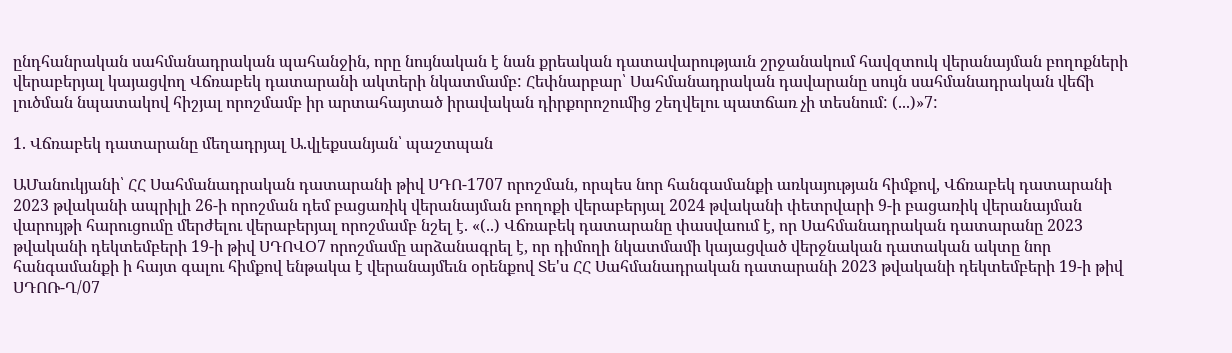ընդհանրական սահմանադրական պահանջին, որը նույնական է նան քրեական դատավարությաւն շրջանակում հավզտուկ վերանայման բողոքների վերաբերյալ կայացվող Վճռաբեկ դատարանի ակտերի նկատմամբ: Հեփնարբար՝ Սահմանադրական դավարանը սույն սահմանադրական վեճի լուծման նպատակով հիշյալ որոշմամբ իր արտահայտած իրավական դիրքորոշումից շեղվելու պատճառ չի տեսնում: (...)»7:

1. Վճռաբեկ դատարանը մեղադրյալ Ա.վլեքսանյան՝ պաշտպան

ԱՄանուկյանի՝ ՀՀ Սահմանադրական դատարանի թիվ ՍԴՈ-1707 որոշման, որպես նոր հանգամանքի առկայության հիմքով, Վճռաբեկ դատարանի 2023 թվականի ապրիլի 26-ի որոշման դեմ բացառիկ վերանայման բողոքի վերաբերյալ 2024 թվականի փետրվարի 9-ի բացառիկ վերանայման վարույթի հարուցումը մերժելու վերաբերյալ որոշմամբ նշել է. «(..) Վճռաբեկ դատարանը փասվաում է, որ Սահմանադրական դատարանը 2023 թվականի դեկտեմբերի 19-ի թիվ ՍԴՈՎՕ7 որոշմամը արձանագրել է, որ դիմողի նկատմամի կայացված վերջնական դատական ակտը նոր հանգամանքի ի հայտ գալու հիմքով ենթակա է վերանայմեւն օրենքով Տե'ս ՀՀ Սահմանադրական դատարանի 2023 թվականի դեկտեմբերի 19-ի թիվ ՍԴՈՌ-Ղ/07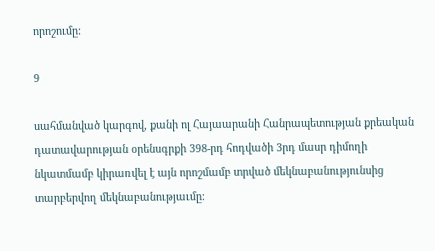որոշումը:

9

սահմանված կարգով, քանի ոլ Հայաարանի Հանրապետության քրեական դատավարության օրենսգրքի 398-րդ հոդվածի 3րդ մասր դիմողի նկատմամբ կիրառվել է այն որոշմամբ տրված մեկնաբանությունսից տարբերվող մեկնաբանությաւմը: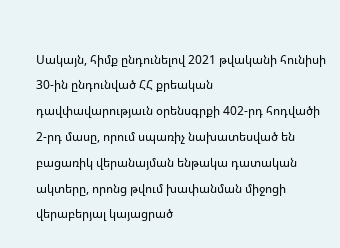Սակայն, հիմք ընդունելով 2021 թվականի հունիսի 30-ին ընդունված ՀՀ քրեական դավփավարությաւն օրենսգրքի 402-րդ հոդվածի 2-րդ մասը, որում սպառիչ նախատեսված են բացառիկ վերանայման ենթակա դատական ակտերը, որոնց թվում խափանման միջոցի վերաբերյալ կայացրած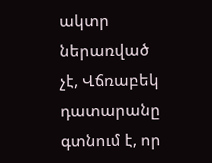ակտր ներառված չէ, Վճռաբեկ դատարանը գտնում է, որ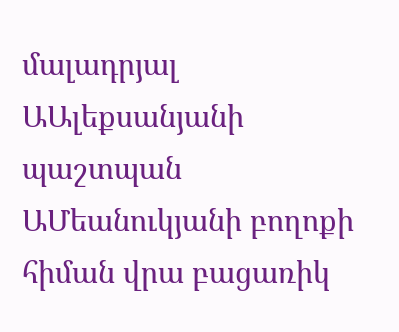մալադրյալ ԱԱլեքսանյանի պաշտպան ԱՄեանուկյանի բողոքի հիման վրա բացառիկ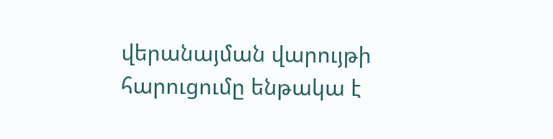վերանայման վարույթի հարուցումը ենթակա է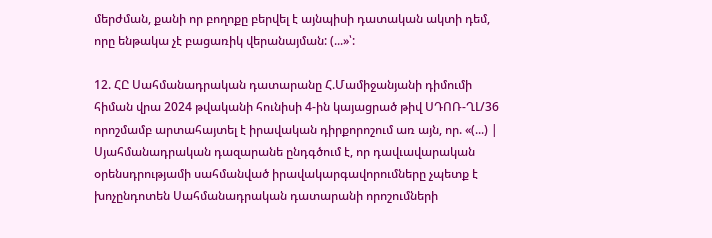մերժման, քանի որ բողոքը բերվել է այնպիսի դատական ակտի դեմ, որը ենթակա չէ բացառիկ վերանայման: (...»՝:

12. ՀԸ Սահմանադրական դատարանը Հ.Մամիջանյանի դիմումի հիման վրա 2024 թվականի հունիսի 4-ին կայացրած թիվ ՍԴՈՌ-ՂԼ/36 որոշմամբ արտահայտել է իրավական դիրքորոշում առ այն, որ. «(...) | Սյահմանադրական դազարանե ընդգծում է, որ դավւավարական օրենսդրությամի սահմանված իրավակարգավորումները չպետք է խոչընդոտեն Սահմանադրական դատարանի որոշումների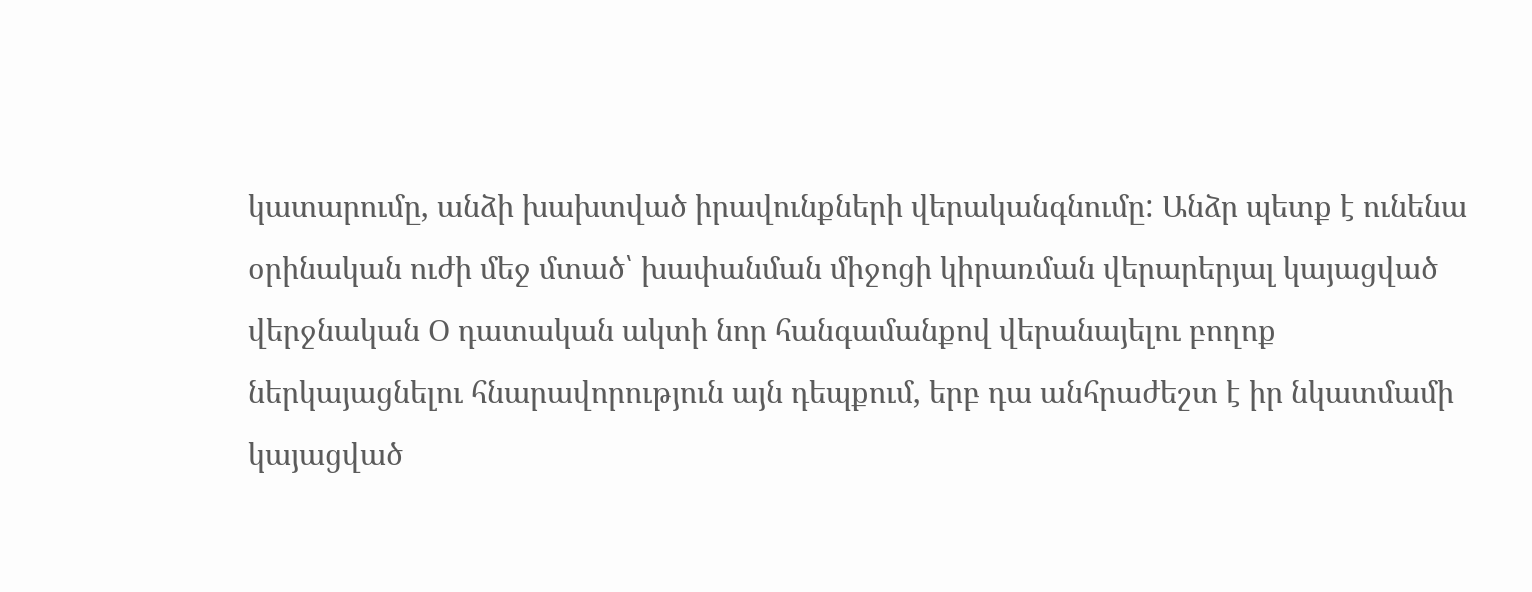կատարումը, անձի խախտված իրավունքների վերականգնումը: Անձր պետք է ունենա օրինական ուժի մեջ մտած՝ խափանման միջոցի կիրառման վերարերյալ կայացված վերջնական Օ դատական ակտի նոր հանգամանքով վերանայելու բողոք ներկայացնելու հնարավորություն այն դեպքում, երբ դա անհրաժեշտ է իր նկատմամի կայացված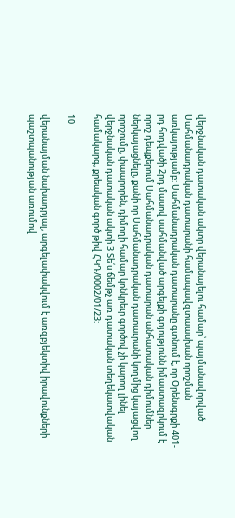վերջնական դատական ակտր վերանայելու համար՝ պայմանավորված Սահմանադրական դատարանի համապավզտաասխան որոշման առկայությամբ: Սահմանադրական դատարանը գտնում է, որ Օրենսգրքի 401-րդ հոդվածի 2րդ մասով սահմանված արգելքի գոյությունն իմաստազրկում է որոշ դեպքերում Սահմանադրական դատարան անհատական դիմումներ ներկայացնելը, քանի որ Սահմանադրական դատաւրանի կողմից կայացվող որոշումը, փաարորեն, դիմողի համար կոնկրեւր գործով չի կարող լինել վերջնական դատական ակտի 3 Տե՛ս ճեմթչ առ դատական տեղեկատվական համակարգ, քրեական գործ թիվ ՀԿԴ/0002/01/23:

10

վերանայման նախադրյալ, արգելափակվում է առզբյեկտիվ իրավունքների պաշտպանության առումով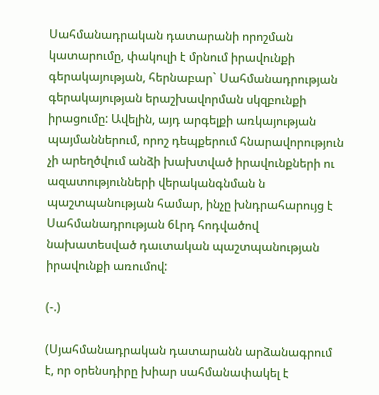Սահմանադրական դատարանի որոշման կատարումը, փակուլի է մրնում իրավունքի գերակայության, հերնաբար` Սահմանադրության գերակայության երաշխավորման սկզբունքի իրացումը: Ավելին, այդ արգելքի առկայության պայմաններում, որոշ դեպքերում հնարավորություն չի արեղծվում անձի խախտված իրավունքների ու ազատությունների վերականգնման ն պաշտպանության համար, ինչը խնդրահարույց է Սահմանադրության 6Լրդ հոդվածով նախատեսված դաւտական պաշտպանության իրավունքի առումով:

(-.)

(Սյահմանադրական դատարանն արձանագրում է, որ օրենսդիրը խիար սահմանափակել է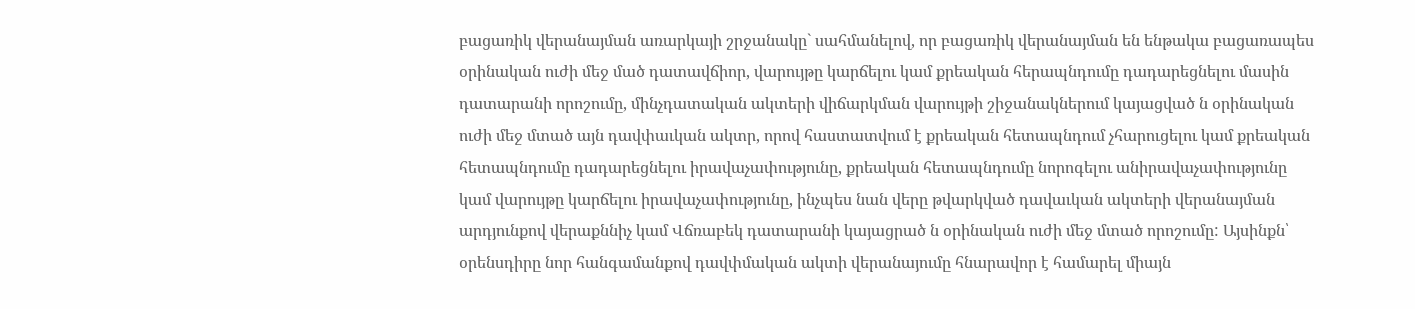բացառիկ վերանայման առարկայի շրջանակը` սահմանելով, որ բացառիկ վերանայման են ենթակա բացառապես օրինական ուժի մեջ մած դատավճիոր, վարույթը կարճելու կամ քրեական հերապնդումը դադարեցնելու մասին դատարանի որոշումը, մինչդատական ակտերի վիճարկման վարույթի շիջանակներում կայացված ն օրինական ուժի մեջ մտած այն դավփաւկան ակտր, որով հաստատվում է քրեական հետապնդում չհարուցելու կամ քրեական հետապնդումը դադարեցնելու իրավաչափությունը, քրեական հետապնդումը նորոգելու անիրավաչափությունը կամ վարույթը կարճելու իրավաչափությունը, ինչպես նան վերը թվարկված դավաւկան ակտերի վերանայման արդյունքով վերաքննիչ կամ Վճռաբեկ դատարանի կայացրած ն օրինական ուժի մեջ մտած որոշումը: Այսինքն՝ օրենսդիրը նոր հանգամանքով դավփմական ակտի վերանայումը հնարավոր է համարել միայն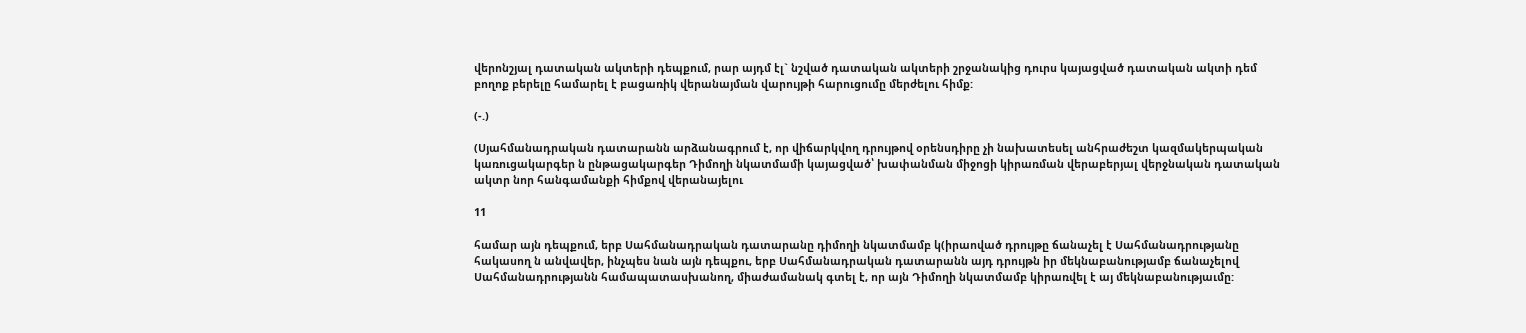վերոնշյալ դատական ակտերի դեպքում, րար այդմ էլ` նշված դատական ակտերի շրջանակից դուրս կայացված դատական ակտի դեմ բողոք բերելը համարել է բացառիկ վերանայման վարույթի հարուցումը մերժելու հիմք:

(-.)

(Սյահմանադրական դատարանն արձանագրում է, որ վիճարկվող դրույթով օրենսդիրը չի նախատեսել անհրաժեշտ կազմակերպական կառուցակարգեր ն ընթացակարգեր Դիմողի նկատմամի կայացված՝ խափանման միջոցի կիրառման վերաբերյալ վերջնական դատական ակտր նոր հանգամանքի հիմքով վերանայելու

11

համար այն դեպքում, երբ Սահմանադրական դատարանը դիմողի նկատմամբ կ(իրաոված դրույթը ճանաչել է Սահմանադրությանը հակասող ն անվավեր, ինչպես նան այն դեպքու, երբ Սահմանադրական դատարանն այդ դրույթն իր մեկնաբանությամբ ճանաչելով Սահմանադրությանն համապատասխանող, միաժամանակ գտել է, որ այն Դիմողի նկատմամբ կիրառվել է այ մեկնաբանությաւմը: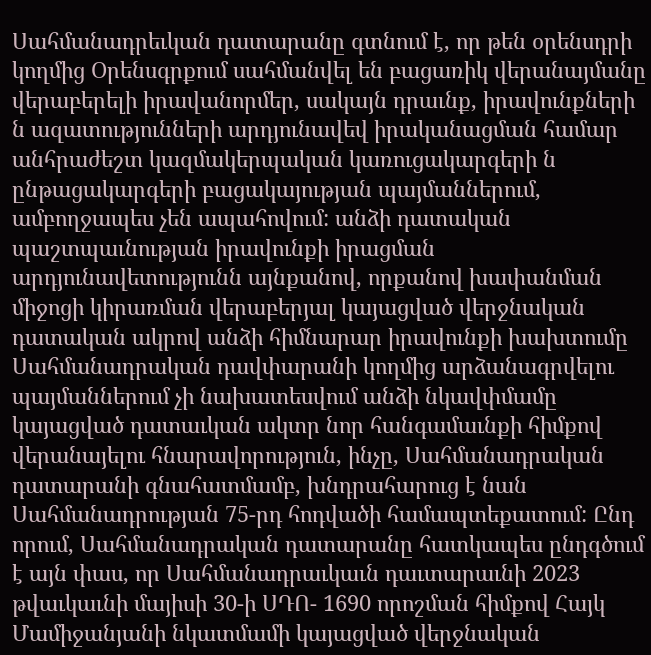Սահմանադրեւկան դատարանը գտնում է, որ թեն օրենսդրի կողմից Օրենսգրքում սահմանվել են բացառիկ վերանայմանը վերաբերելի իրավանորմեր, սակայն դրաւնք, իրավունքների ն ազատությունների արդյունավեվ իրականացման համար անհրաժեշտ կազմակերպական կառուցակարգերի ն ընթացակարգերի բացակայության պայմաններում, ամբողջապես չեն ապահովում: անձի դատական պաշտպաւնության իրավունքի իրացման արդյունավետությունն այնքանով, որքանով խափանման միջոցի կիրառման վերաբերյալ կայացված վերջնական դատական ակրով անձի հիմնարար իրավունքի խախտումը Սահմանադրական դավփարանի կողմից արձանագրվելու պայմաններում չի նախատեսվում անձի նկավփմամը կայացված դատաւկան ակտր նոր հանգամաւնքի հիմքով վերանայելու հնարավորություն, ինչը, Սահմանադրական դատարանի գնահատմամբ, խնդրահարուց է նան Սահմանադրության 75-րդ հոդվածի համապտեքատում: Ընդ որում, Սահմանադրական դատարանը հատկապես ընդգծում է այն փաս, որ Սահմանադրաւկաւն դաւտարաւնի 2023 թվաւկաւնի մայիսի 30-ի ՍԴՈ- 1690 որոշման հիմքով Հայկ Մամիջանյանի նկատմամի կայացված վերջնական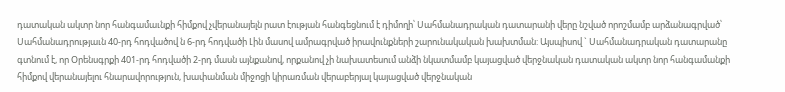դատական ակտր նոր հանգամաւնքի հիմքով չվերանայելն րատ էության հանգեցնում է դիմողի՝ Սահմանադրական դատարանի վերը նշված որոշմամբ արձանագրված՝ Սահմանադրությաւն 40-րդ հոդվածով ն 6-րդ հոդվածի Լին մասով ամրագրված իրավունքների շարունակական խախտման: Այսպիսով ` Սահմանադրական դատարանը գտնում է, որ Օրենսգրքի 401-րդ հոդվածի 2-րդ մասն այնքանով, որքանով չի նախատեսում անձի նկատմամբ կայացված վերջնական դատական ակտր նոր հանգամանքի հիմքով վերանայելու հնարավորություն, խափանման միջոցի կիրառման վերաբերյալ կայացված վերջնական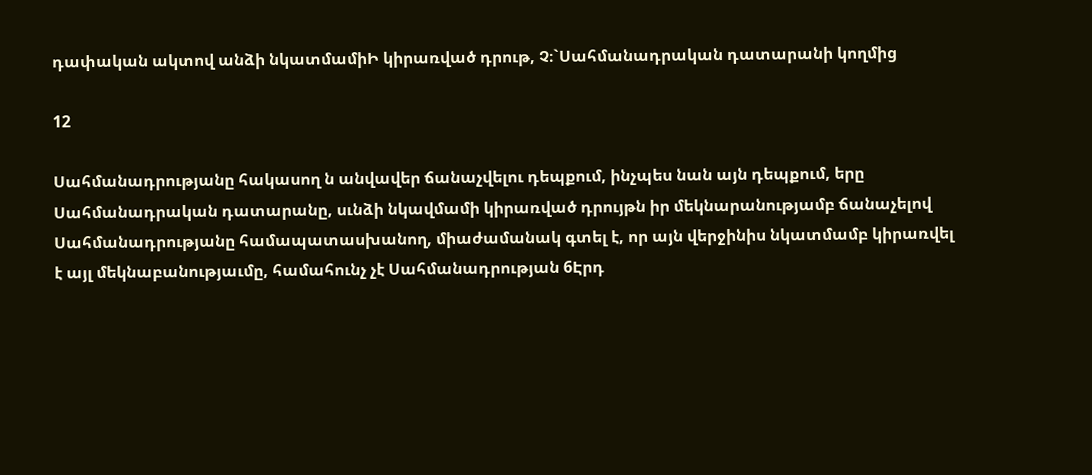դափական ակտով անձի նկատմամիԻ կիրառված դրութ, Չ։`Սահմանադրական դատարանի կողմից

12

Սահմանադրությանը հակասող ն անվավեր ճանաչվելու դեպքում, ինչպես նան այն դեպքում, երը Սահմանադրական դատարանը, սւնձի նկավմամի կիրառված դրույթն իր մեկնարանությամբ ճանաչելով Սահմանադրությանը համապատասխանող, միաժամանակ գտել է, որ այն վերջինիս նկատմամբ կիրառվել է այլ մեկնաբանությաւմը, համահունչ չէ Սահմանադրության 6Էրդ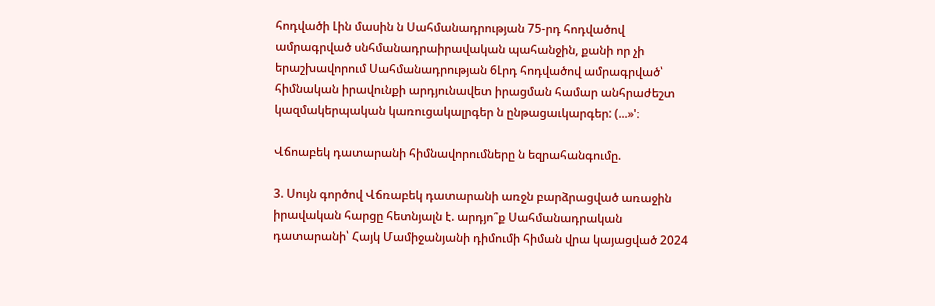հոդվածի Լին մասին ն Սահմանադրության 75-րդ հոդվածով ամրագրված սնհմանադրաիրավական պահանջին, քանի որ չի երաշխավորում Սահմանադրության 6Լրդ հոդվածով ամրագրված՝ հիմնական իրավունքի արդյունավետ իրացման համար անհրաժեշտ կազմակերպական կառուցակալրգեր ն ընթացաւկարգեր: (...»'։

Վճոաբեկ դատարանի հիմնավորումները ն եզրահանգումը.

3. Սույն գործով Վճռաբեկ դատարանի առջն բարձրացված առաջին իրավական հարցը հետնյալն է. արդյո՞ք Սահմանադրական դատարանի՝ Հայկ Մամիջանյանի դիմումի հիման վրա կայացված 2024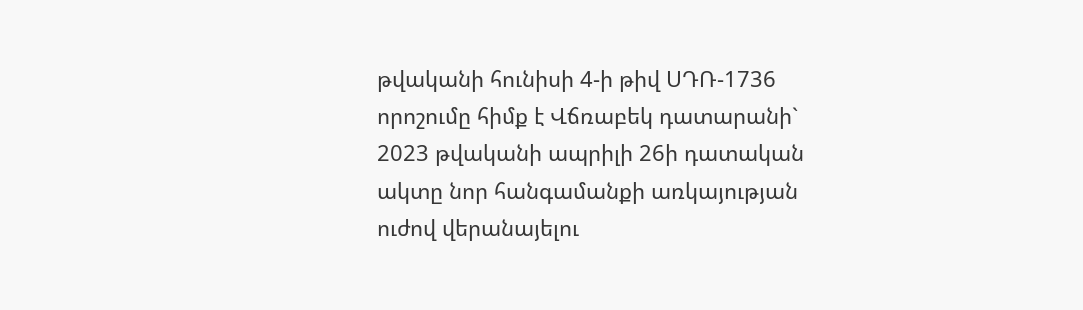թվականի հունիսի 4-ի թիվ ՍԴՌ-1736 որոշումը հիմք է Վճռաբեկ դատարանի` 2023 թվականի ապրիլի 26ի դատական ակտը նոր հանգամանքի առկայության ուժով վերանայելու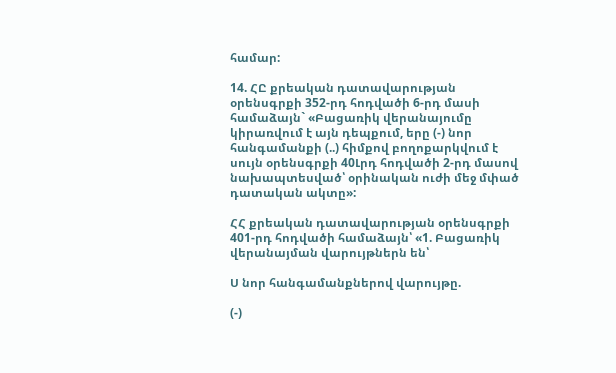համար:

14. ՀԸ քրեական դատավարության օրենսգրքի 352-րդ հոդվածի 6-րդ մասի համաձայն` «Բացառիկ վերանայումը կիրառվում է այն դեպքում, երը (-) նոր հանգամանքի (..) հիմքով բողոքարկվում է սույն օրենսգրքի 40Լրդ հոդվածի 2-րդ մասով նախապտեսված՝ օրինական ուժի մեջ մփած դատական ակտը»:

ՀՀ քրեական դատավարության օրենսգրքի 401-րդ հոդվածի համաձայն՝ «1. Բացառիկ վերանայման վարույթներն են՝

Ս նոր հանգամանքներով վարույթը.

(-)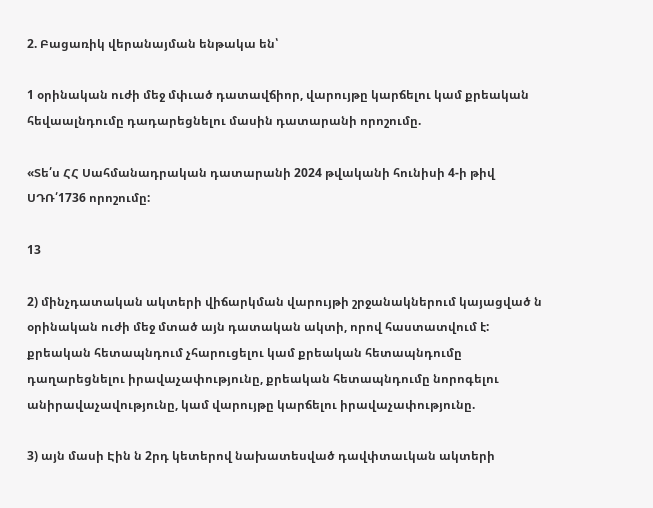2. Բացառիկ վերանայման ենթակա են՝

1 օրինական ուժի մեջ մփւած դատավճիոր, վարույթը կարճելու կամ քրեական հեվաալնդումը դադարեցնելու մասին դատարանի որոշումը.

«Տե՛ս ՀՀ Սահմանադրական դատարանի 2024 թվականի հունիսի 4-ի թիվ ՍԴՌ՛1736 որոշումը:

13

2) մինչդատական ակտերի վիճարկման վարույթի շրջանակներում կայացված ն օրինական ուժի մեջ մտած այն դատական ակտի, որով հաստատվում է: քրեական հետապնդում չհարուցելու կամ քրեական հետապնդումը դաղարեցնելու իրավաչափությունը, քրեական հետապնդումը նորոգելու անիրավաչավությունը, կամ վարույթը կարճելու իրավաչափությունը.

3) այն մասի Էին ն 2րդ կետերով նախատեսված դավփտաւկան ակտերի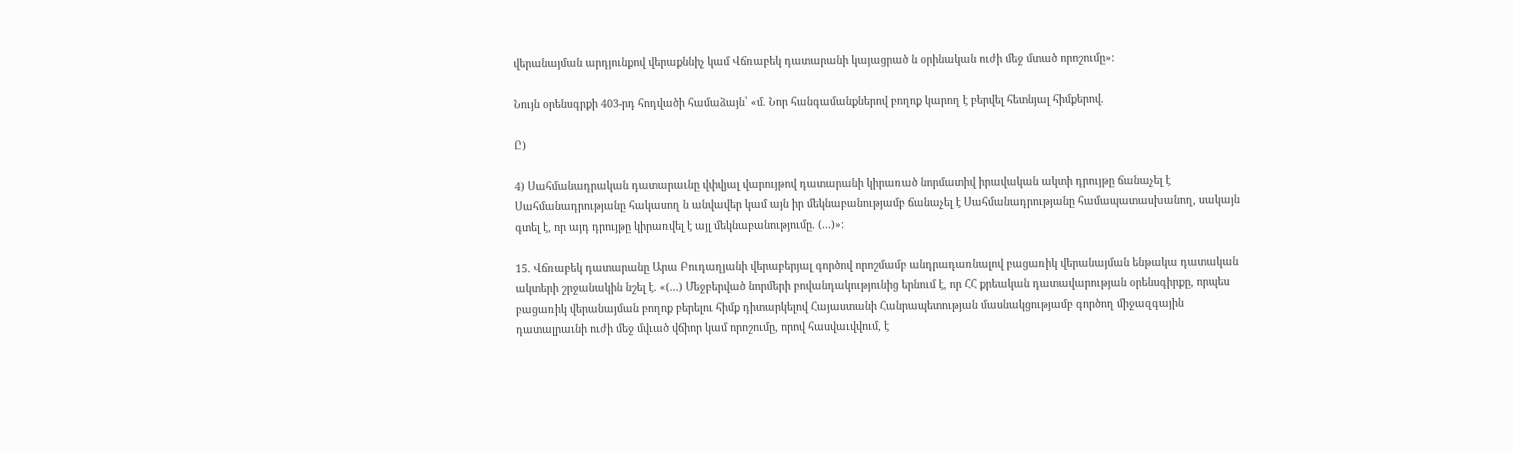վերանայման արդյունքով վերաքննիչ կամ Վճռաբեկ դատարանի կայացրած ն օրինական ուժի մեջ մտած որոշումը»:

Նույն օրենսգրքի 403-րդ հոդվածի համաձայն՝ «մ. Նոր հանգամանքներով բողոք կարող է բերվել հետնյալ հիմքերով.

Ը)

4) Սահմանադրական դատարաւնը վփվյալ վարույթով դատարանի կիրառած նորմատիվ իրավական ակտի դրույթը ճանաչել է Սահմանադրությանը հակասող ն անվավեր կամ այն իր մեկնաբանությամբ ճանաչել է Սահմանադրությանը համապատասխանող, սակայն գտել է, որ այդ դրույթը կիրառվել է այլ մեկնաբանությումը. (...)»:

15. Վճռաբեկ դատարանը Արա Բուդաղյանի վերաբերյալ գործով որոշմամբ անդրադառնալով բացառիկ վերանայման ենթակա դատական ակտերի շրջանակին նշել է. «(...) Մեջբերված նորմերի բովանդակությունից երնում է, որ ՀՀ քրեական դատավարության օրենսգիրքը, որպես բացառիկ վերանայման բողոք բերելու հիմք դիտարկելով Հայաստանի Հանրապետության մասնակցությամբ գործող միջազգային դատալրաւնի ուժի մեջ մվւած վճիոր կամ որոշումը, որով հասվաւվվում, է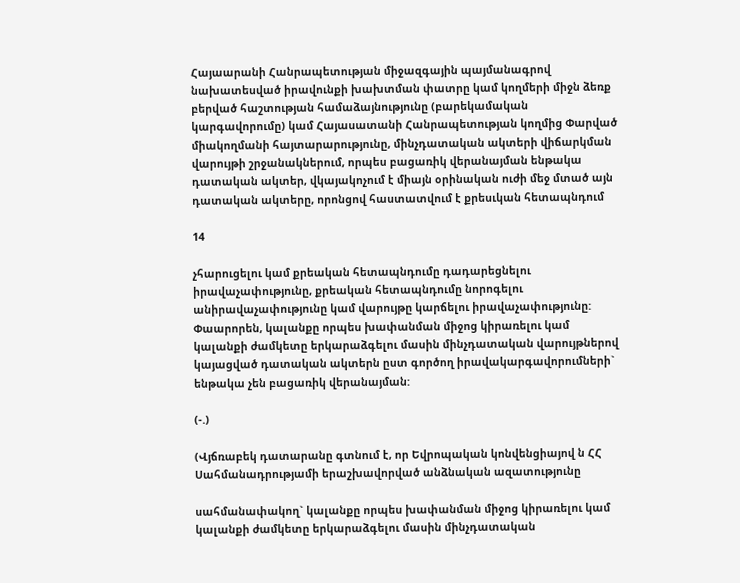Հայաարանի Հանրապետության միջազգային պայմանագրով նախատեսված իրավունքի խախտման փատրը կամ կողմերի միջն ձեռք բերված հաշտության համաձայնությունը (բարեկամական կարգավորումը) կամ Հայասատանի Հանրապետության կողմից Փարված միակողմանի հայտարարությունը, մինչդատական ակտերի վիճարկման վարույթի շրջանակներում, որպես բացառիկ վերանայման ենթակա դատական ակտեր, վկայակոչում է միայն օրինական ուժի մեջ մտած այն դատական ակտերը, որոնցով հաստատվում է քրեսւկան հետապնդում

14

չհարուցելու կամ քրեական հետապնդումը դադարեցնելու իրավաչափությունը, քրեական հետապնդումը նորոգելու անիրավաչափությունը կամ վարույթը կարճելու իրավաչափությունը: Փաարորեն, կալանքը որպես խափանման միջոց կիրառելու կամ կալանքի ժամկետը երկարաձգելու մասին մինչդատական վարույթներով կայացված դատական ակտերն ըստ գործող իրավակարգավորումների` ենթակա չեն բացառիկ վերանայման:

(-.)

(Վյճռաբեկ դատարանը գտնում է, որ Եվրոպական կոնվենցիայով ն ՀՀ Սահմանադրությամի երաշխավորված անձնական ազատությունը

սահմանափակող` կալանքը որպես խափանման միջոց կիրառելու կամ կալանքի ժամկետը երկարաձգելու մասին մինչդատական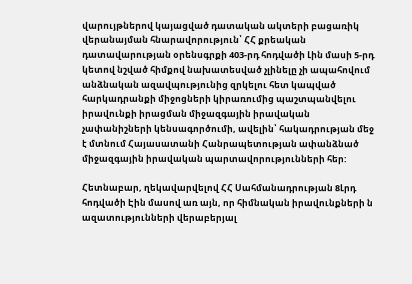վարույթներով կայացված դատական ակտերի բացառիկ վերանայման հնարավորություն՝ ՀՀ քրեական դատավարության օրենսգրքի 403-րդ հոդվածի Լին մասի 5-րդ կետով նշված հիմքով նախատեսված չլինելը չի ապահովում անձնական ազավպությունից զրկելու հետ կապված հարկադրանքի միջոցների կիրառումից պաշտպանվելու իրավունքի իրացման միջազգային իրավական չափանիշների կենսագործումի, ավելին՝ հակադրության մեջ է մտնում Հայասատանի Հանրապետության ափանձնած միջազգային իրավական պարտավորությունների հեր:

Հետնաբար, ղեկավարվելով ՀՀ Սահմանադրության 8Լրդ հոդվածի Էին մասով առ այն, որ հիմնական իրավունքների ն ազատությունների վերաբերյալ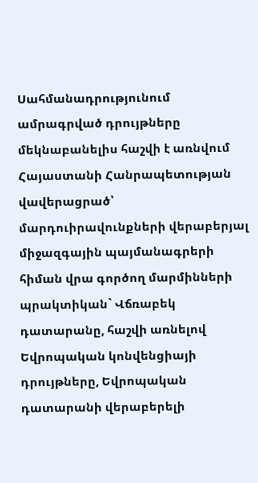Սահմանադրությունում ամրագրված դրույթները մեկնաբանելիս հաշվի է առնվում Հայաստանի Հանրապետության վավերացրած՝ մարդուիրավունքների վերաբերյալ միջազգային պայմանագրերի հիման վրա գործող մարմինների պրակտիկան` Վճռաբեկ դատարանը, հաշվի առնելով Եվրոպական կոնվենցիայի դրույթները, Եվրոպական դատարանի վերաբերելի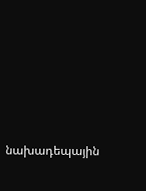նախադեպային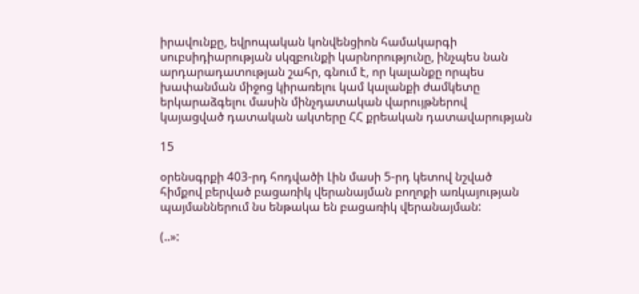իրավունքը, եվրոպական կոնվենցիոն համակարգի սուբսիդիարության սկզբունքի կարնորությունը, ինչպես նան արդարադատության շահր, գնում է, որ կալանքը որպես խափանման միջոց կիրառելու կամ կալանքի ժամկետը երկարաձգելու մասին մինչդատական վարույթներով կայացված դատական ակտերը ՀՀ քրեական դատավարության

15

օրենսգրքի 403-րդ հոդվածի Լին մասի 5-րդ կետով նշված հիմքով բերված բացառիկ վերանայման բողոքի առկայության պայմաններում նս ենթակա են բացառիկ վերանայման:

(..»: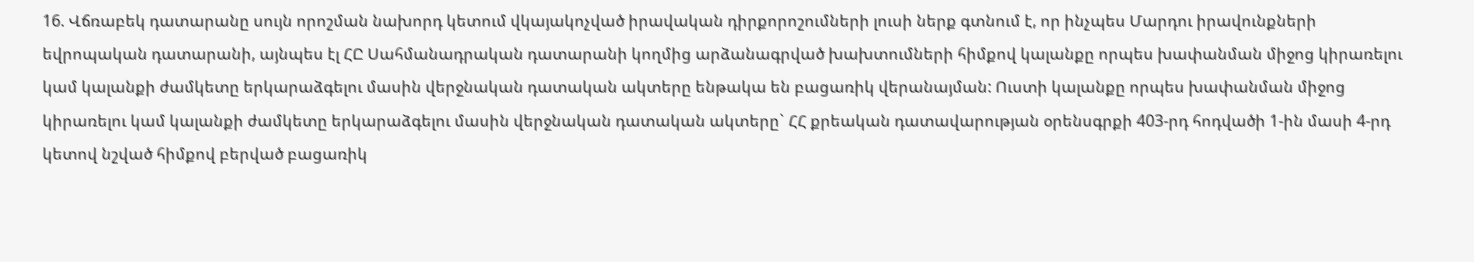16. Վճռաբեկ դատարանը սույն որոշման նախորդ կետում վկայակոչված իրավական դիրքորոշումների լուսի ներք գտնում է, որ ինչպես Մարդու իրավունքների եվրոպական դատարանի, այնպես էլ ՀԸ Սահմանադրական դատարանի կողմից արձանագրված խախտումների հիմքով կալանքը որպես խափանման միջոց կիրառելու կամ կալանքի ժամկետը երկարաձգելու մասին վերջնական դատական ակտերը ենթակա են բացառիկ վերանայման: Ուստի կալանքը որպես խափանման միջոց կիրառելու կամ կալանքի ժամկետը երկարաձգելու մասին վերջնական դատական ակտերը` ՀՀ քրեական դատավարության օրենսգրքի 403-րդ հոդվածի 1-ին մասի 4-րդ կետով նշված հիմքով բերված բացառիկ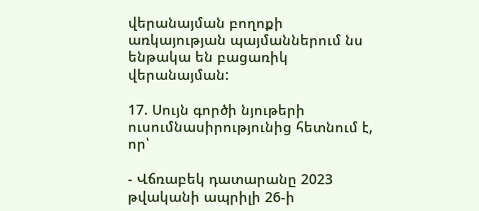վերանայման բողոքի առկայության պայմաններում նս ենթակա են բացառիկ վերանայման:

17. Սույն գործի նյութերի ուսումնասիրությունից հետնում է, որ՝

- Վճռաբեկ դատարանը 2023 թվականի ապրիլի 26-ի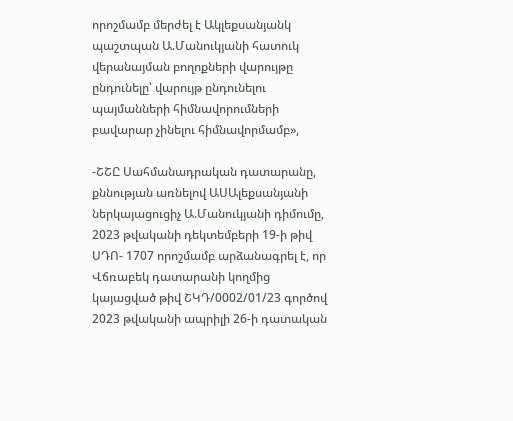որոշմամբ մերժել է Ակլեքսանյանկ պաշտպան Ա.Մանուկյանի հատուկ վերանայման բողոքների վարույթը ընդունելը՝ վարույթ ընդունելու պայմանների հիմնավորումների բավարար չինելու հիմնավորմամբ»,

-ՇՇԸ Սահմանադրական դատարանը, քննության առնելով ԱՍԱլեքսանյանի ներկայացուցիչ Ա.Մանուկյանի դիմումը, 2023 թվականի դեկտեմբերի 19-ի թիվ ՍԴՈ- 1707 որոշմամբ արձանագրել է, որ Վճռաբեկ դատարանի կողմից կայացված թիվ ՇԿԴ/0002/01/23 գործով 2023 թվականի ապրիլի 26-ի դատական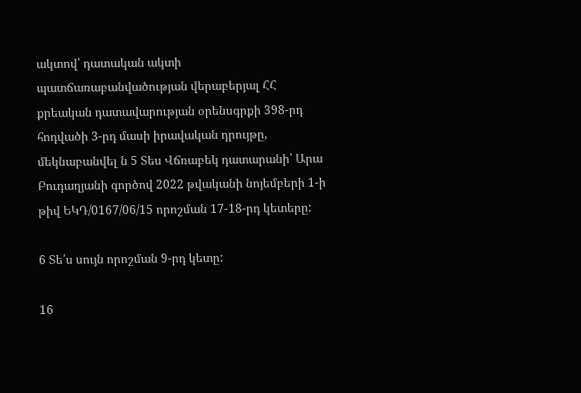ակտով՝ դատական ակտի պատճառաբանվածության վերաբերյալ ՀՀ քրեական դատավարության օրենսգրքի 398-րդ հոդվածի 3-րդ մասի իրավական դրույթը, մեկնաբանվել ն 5 Տես Վճռաբեկ դատարանի՝ Արա Բուդաղյանի գործով 2022 թվականի նոյեմբերի 1-ի թիվ ԵԿԴ/0167/06/15 որոշման 17-18-րդ կետերը:

6 Տե՛ս սույն որոշման 9-րդ կետը:

16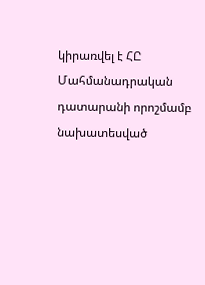կիրառվել է ՀԸ Մահմանադրական դատարանի որոշմամբ նախատեսված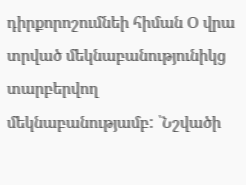դիրքորոշումնեի հիման Օ վրա տրված մեկնաբանությունիկց տարբերվող մեկնաբանությամբ: ՝Նշվածի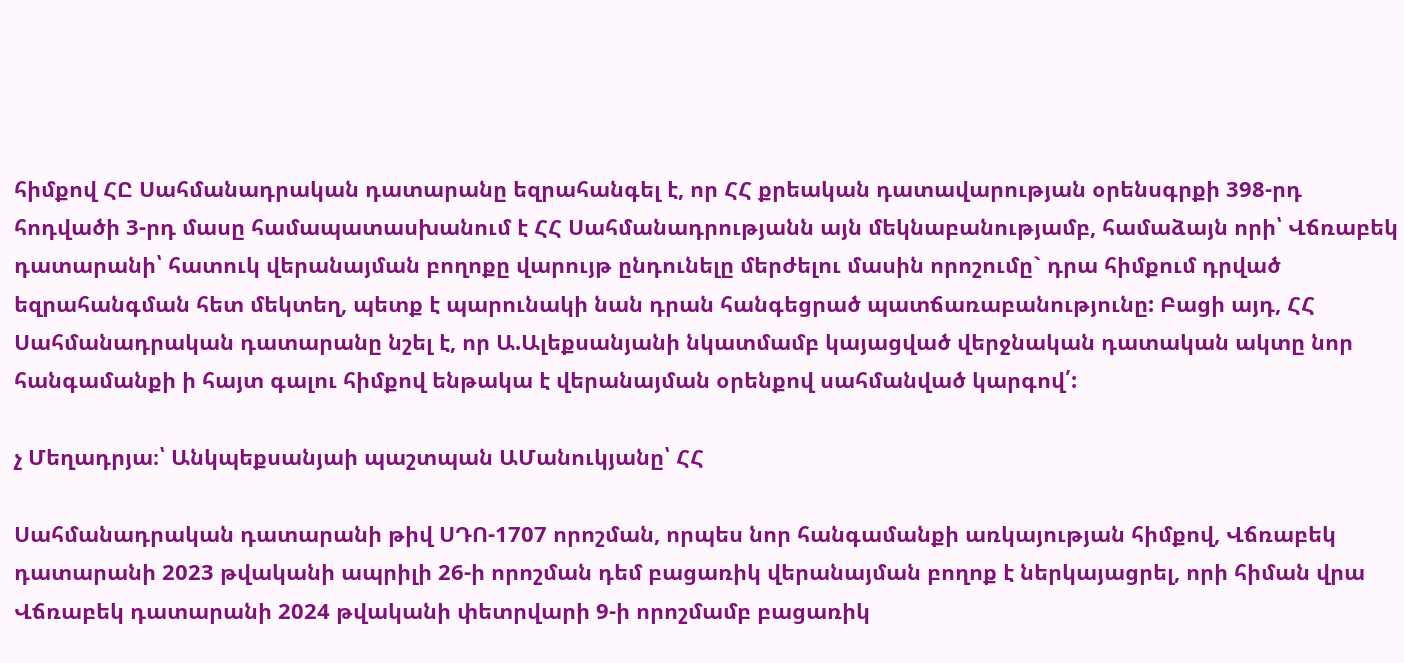հիմքով ՀԸ Սահմանադրական դատարանը եզրահանգել է, որ ՀՀ քրեական դատավարության օրենսգրքի 398-րդ հոդվածի 3-րդ մասը համապատասխանում է ՀՀ Սահմանադրությանն այն մեկնաբանությամբ, համաձայն որի՝ Վճռաբեկ դատարանի՝ հատուկ վերանայման բողոքը վարույթ ընդունելը մերժելու մասին որոշումը` դրա հիմքում դրված եզրահանգման հետ մեկտեղ, պետք է պարունակի նան դրան հանգեցրած պատճառաբանությունը: Բացի այդ, ՀՀ Սահմանադրական դատարանը նշել է, որ Ա.Ալեքսանյանի նկատմամբ կայացված վերջնական դատական ակտը նոր հանգամանքի ի հայտ գալու հիմքով ենթակա է վերանայման օրենքով սահմանված կարգով՛:

չ Մեղադրյա։՝ Անկպեքսանյաի պաշտպան ԱՄանուկյանը՝ ՀՀ

Սահմանադրական դատարանի թիվ ՍԴՈ-1707 որոշման, որպես նոր հանգամանքի առկայության հիմքով, Վճռաբեկ դատարանի 2023 թվականի ապրիլի 26-ի որոշման դեմ բացառիկ վերանայման բողոք է ներկայացրել, որի հիման վրա Վճռաբեկ դատարանի 2024 թվականի փետրվարի 9-ի որոշմամբ բացառիկ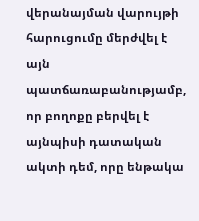վերանայման վարույթի հարուցումը մերժվել է այն պատճառաբանությամբ, որ բողոքը բերվել է այնպիսի դատական ակտի դեմ, որը ենթակա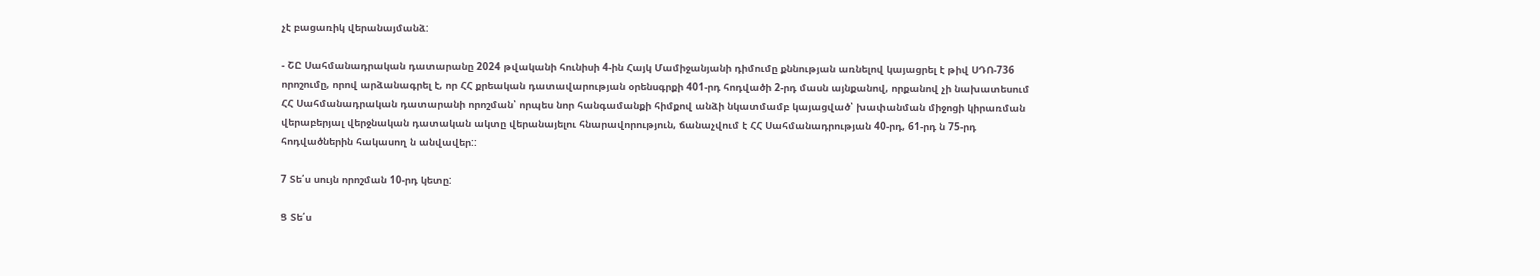չէ բացառիկ վերանայմանձ:

- ՇԸ Սահմանադրական դատարանը 2024 թվականի հունիսի 4-ին Հայկ Մամիջանյանի դիմումը քննության առնելով կայացրել է թիվ ՍԴՈ-736 որոշումը, որով արձանագրել է, որ ՀՀ քրեական դատավարության օրենսգրքի 401-րդ հոդվածի 2-րդ մասն այնքանով, որքանով չի նախատեսում ՀՀ Սահմանադրական դատարանի որոշման՝ որպես նոր հանգամանքի հիմքով անձի նկատմամբ կայացված՝ խափանման միջոցի կիրառման վերաբերյալ վերջնական դատական ակտը վերանայելու հնարավորություն, ճանաչվում է ՀՀ Սահմանադրության 40-րդ, 61-րդ ն 75-րդ հոդվածներին հակասող ն անվավեր::

7 Տե՛ս սույն որոշման 10-րդ կետը:

Ց Տե՛ս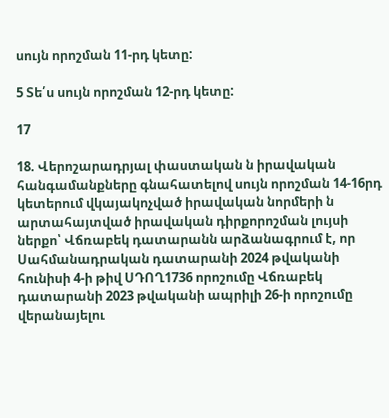սույն որոշման 11-րդ կետը:

5 Տե՛ս սույն որոշման 12-րդ կետը:

17

18. Վերոշարադրյալ փաստական ն իրավական հանգամանքները գնահատելով սույն որոշման 14-16րդ կետերում վկայակոչված իրավական նորմերի ն արտահայտված իրավական դիրքորոշման լույսի ներքո՝ Վճռաբեկ դատարանն արձանագրում է, որ Սահմանադրական դատարանի 2024 թվականի հունիսի 4-ի թիվ ՍԴՈՂ1736 որոշումը Վճռաբեկ դատարանի 2023 թվականի ապրիլի 26-ի որոշումը վերանայելու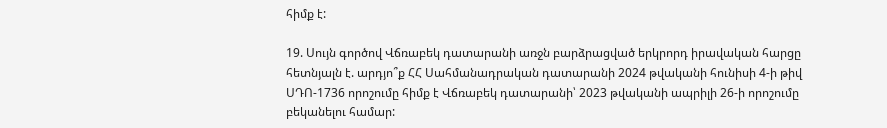հիմք է:

19. Սույն գործով Վճռաբեկ դատարանի առջն բարձրացված երկրորդ իրավական հարցը հետնյալն է. արդյո՞ք ՀՀ Սահմանադրական դատարանի 2024 թվականի հունիսի 4-ի թիվ ՍԴՈ-1736 որոշումը հիմք է Վճռաբեկ դատարանի՝ 2023 թվականի ապրիլի 26-ի որոշումը բեկանելու համար: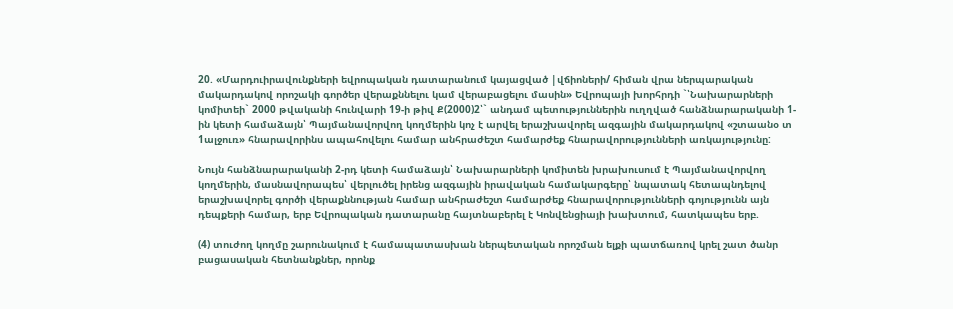20. «Մարդուիրավունքների եվրոպական դատարանում կայացված |վճիոների/ հիման վրա ներպարական մակարդակով որոշակի գործեր վերաքննելու կամ վերաբացելու մասին» Եվրոպայի խորհրդի `՝Նախարարների կոմիտեի` 2000 թվականի հունվարի 19-ի թիվ Ք(2000)2՝` անդամ պետություններին ուղղված հանձնարարականի 1-ին կետի համաձայն՝ Պայմանավորվող կողմերին կոչ է արվել երաշխավորել ազգային մակարդակով «շտաանօ տ 1ալջուռ» հնարավորինս ապահովելու համար անհրաժեշտ համարժեք հնարավորությունների առկայությունը:

Նույն հանձնարարականի 2-րդ կետի համաձայն՝ Նախարարների կոմիտեն խրախուսում է Պայմանավորվող կողմերին, մասնավորապես՝ վերլուծել իրենց ազգային իրավական համակարգերը՝ նպատակ հետապնդելով երաշխավորել գործի վերաքննության համար անհրաժեշտ համարժեք հնարավորությունների գոյությունն այն դեպքերի համար, երբ Եվրոպական դատարանը հայտնաբերել է Կոնվենցիայի խախտում, հատկապես երբ.

(4) տուժող կողմը շարունակում է համապատասխան ներպետական որոշման ելքի պատճառով կրել շատ ծանր բացասական հետնանքներ, որոնք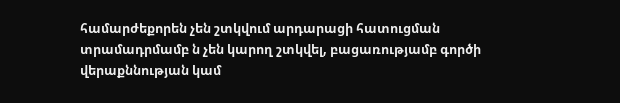համարժեքորեն չեն շտկվում արդարացի հատուցման տրամադրմամբ ն չեն կարող շտկվել, բացառությամբ գործի վերաքննության կամ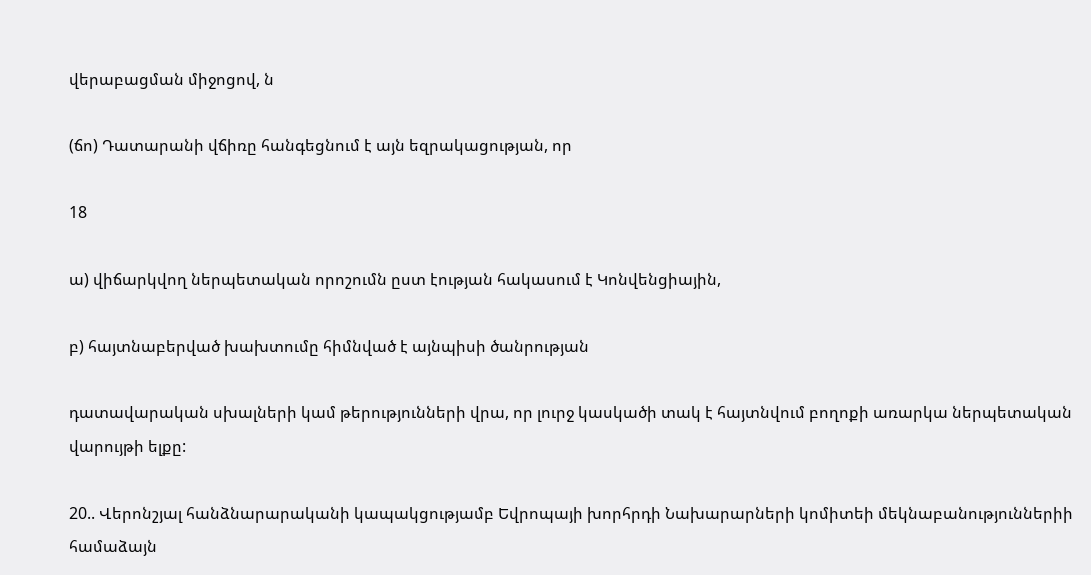վերաբացման միջոցով, ն

(ճո) Դատարանի վճիռը հանգեցնում է այն եզրակացության, որ

18

ա) վիճարկվող ներպետական որոշումն ըստ էության հակասում է Կոնվենցիային,

բ) հայտնաբերված խախտումը հիմնված է այնպիսի ծանրության

դատավարական սխալների կամ թերությունների վրա, որ լուրջ կասկածի տակ է հայտնվում բողոքի առարկա ներպետական վարույթի ելքը:

20.. Վերոնշյալ հանձնարարականի կապակցությամբ Եվրոպայի խորհրդի Նախարարների կոմիտեի մեկնաբանություններիի համաձայն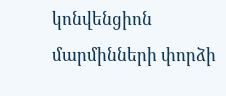կոնվենցիոն մարմինների փորձի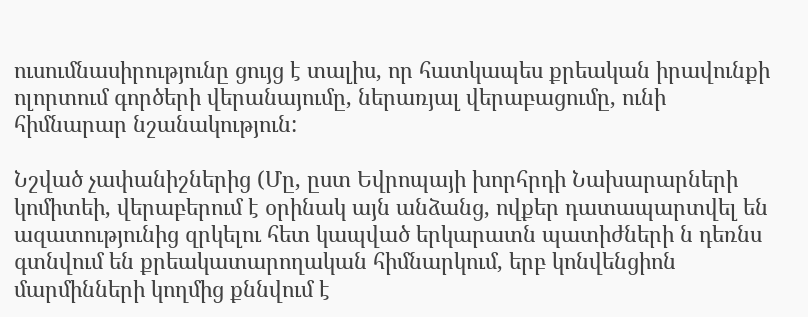ուսումնասիրությունը ցույց է տալիս, որ հատկապես քրեական իրավունքի ոլորտում գործերի վերանայումը, ներառյալ վերաբացումը, ունի հիմնարար նշանակություն:

Նշված չափանիշներից (Մը, ըստ Եվրոպայի խորհրդի Նախարարների կոմիտեի, վերաբերում է օրինակ այն անձանց, ովքեր դատապարտվել են ազատությունից զրկելու հետ կապված երկարատն պատիժների ն դեռնս գտնվում են քրեակատարողական հիմնարկում, երբ կոնվենցիոն մարմինների կողմից քննվում է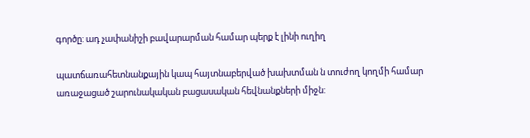գործը: ադ չափանիշի բավարարման համար պերք է լինի ուղիղ

պատճառահետնանքային կապ հայտնաբերված խախտման ն տուժող կողմի համար առաջացած շարունակական բացասական հեվնանքների միջն: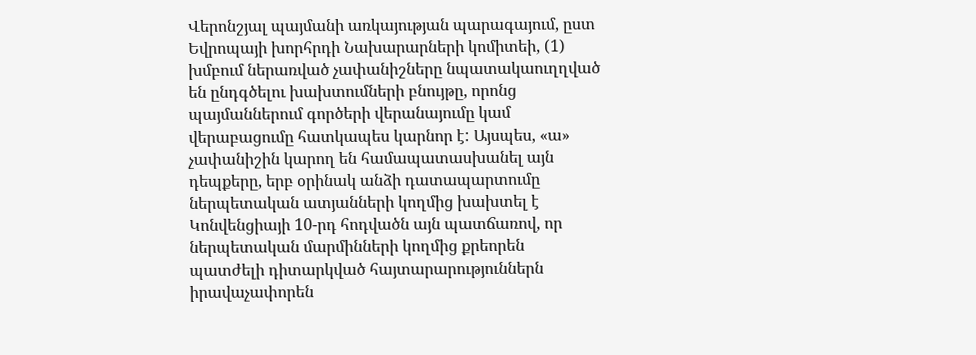Վերոնշյալ պայմանի առկայության պարագայում, ըստ Եվրոպայի խորհրդի Նախարարների կոմիտեի, (1) խմբում ներառված չափանիշները նպատակաուղղված են ընդգծելու խախտումների բնույթը, որոնց պայմաններում գործերի վերանայումը կամ վերաբացումը հատկապես կարնոր է: Այսպես, «ա» չափանիշին կարող են համապատասխանել այն դեպքերը, երբ օրինակ անձի դատապարտումը ներպետական ատյանների կողմից խախտել է Կոնվենցիայի 10-րդ հոդվածն այն պատճառով, որ ներպետական մարմինների կողմից քրեորեն պատժելի դիտարկված հայտարարություններն իրավաչափորեն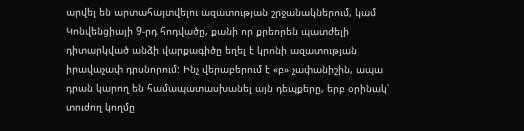արվել են արտահայտվելու ազատության շրջանակներում, կամ Կոնվենցիայի 9-րդ հոդվածը, քանի որ քրեորեն պատժելի դիտարկված անձի վարքագիծը եղել է կրոնի ազատության իրավաչափ դրսնորում: Ինչ վերաբերում է «բ» չափանիշին, ապա դրան կարող են համապատասխանել այն դեպքերը, երբ օրինակ՝ տուժող կողմը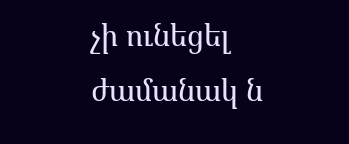չի ունեցել ժամանակ ն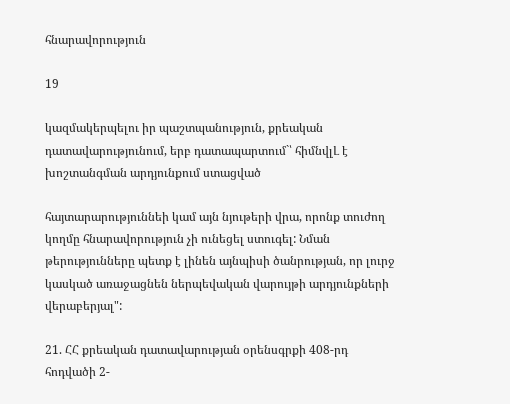հնարավորություն

19

կազմակերպելու իր պաշտպանություն, քրեական դատավարությունում, երբ դատապարտում`՝ հիմնվլԼ է խոշտանգման արդյունքում ստացված

հայտարարություննեի կամ այն նյութերի վրա, որոնք տուժող կողմը հնարավորություն չի ունեցել ստուգել: Նման թերությունները պետք է լինեն այնպիսի ծանրության, որ լուրջ կասկած առաջացնեն ներպեվական վարույթի արդյունքների վերաբերյալ":

21. ՀՀ քրեական դատավարության օրենսգրքի 408-րդ հոդվածի 2-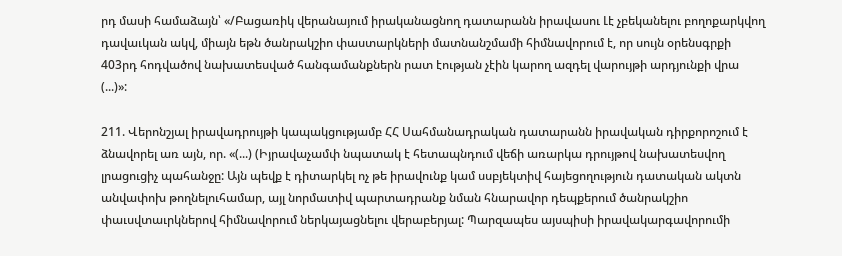րդ մասի համաձայն՝ «/Բացառիկ վերանայում իրականացնող դատարանն իրավասու Լէ չբեկանելու բողոքարկվող դավաւկան ակվ, միայն եթն ծանրակշիո փաստարկների մատնանշմամի հիմնավորում է, որ սույն օրենսգրքի 403րդ հոդվածով նախատեսված հանգամանքներն րատ էության չէին կարող ազդել վարույթի արդյունքի վրա (...)»:

211. Վերոնշյալ իրավադրույթի կապակցությամբ ՀՀ Սահմանադրական դատարանն իրավական դիրքորոշում է ձնավորել առ այն, որ. «(...) (Իյրավաչամփ նպատակ է հետապնդում վեճի առարկա դրույթով նախատեսվող լրացուցիչ պահանջը: Այն պեվք է դիտարկել ոչ թե իրավունք կամ սսբյեկտիվ հայեցողություն դատական ակտն անվափոխ թողնելուհամար, այլ նորմատիվ պարտադրանք նման հնարավոր դեպքերում ծանրակշիո փաւսվտաւրկներով հիմնավորում ներկայացնելու վերաբերյալ: Պարզապես այսպիսի իրավակարգավորումի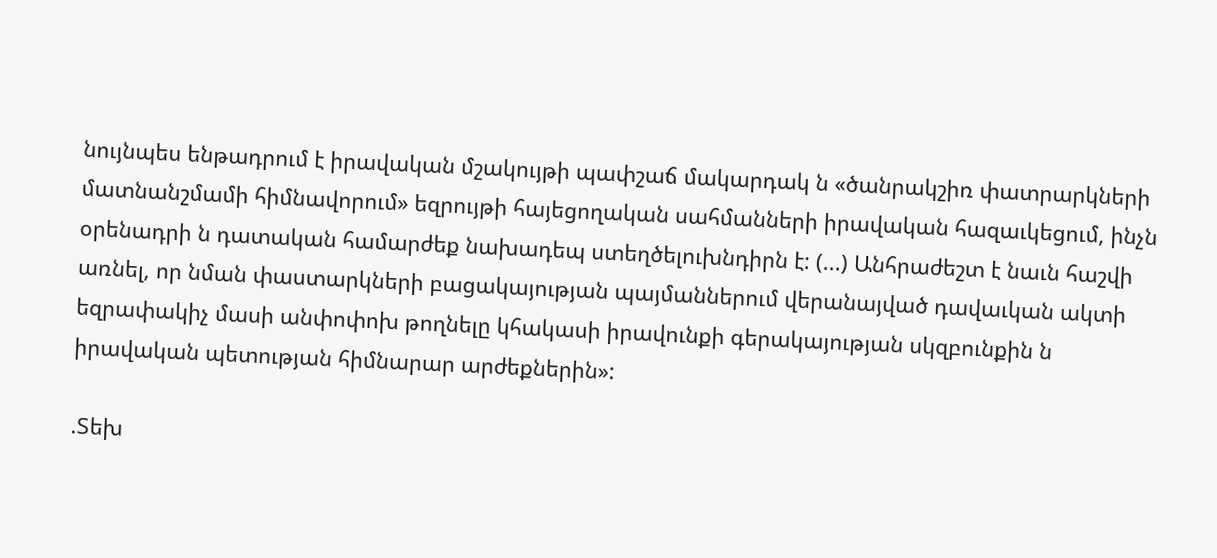նույնպես ենթադրում է իրավական մշակույթի պափշաճ մակարդակ ն «ծանրակշիռ փատրարկների մատնանշմամի հիմնավորում» եզրույթի հայեցողական սահմանների իրավական հազաւկեցում, ինչն օրենադրի ն դատական համարժեք նախադեպ ստեղծելուխնդիրն է: (...) Անհրաժեշտ է նաւն հաշվի առնել, որ նման փաստարկների բացակայության պայմաններում վերանայված դավաւկան ակտի եզրափակիչ մասի անփոփոխ թողնելը կհակասի իրավունքի գերակայության սկզբունքին ն իրավական պետության հիմնարար արժեքներին»:

.Տեխ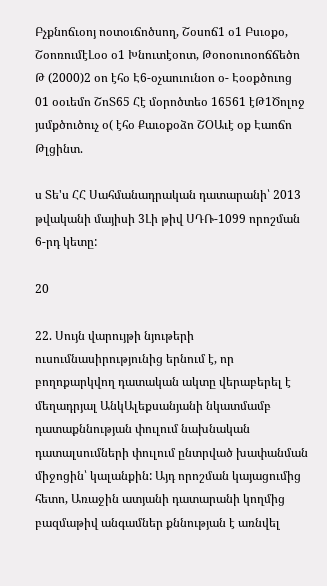Բչքնոճւօոյ ոօտօւճոծսող, Շօսոճ1 օ1 Բսւօքօ, ՇօոռումէԼօօ օ1 Խնուտէօոտ, Թօոօուոօոճճեծո Թ (2000)2 օո էհօ Է6-օչաուունօո օ- Էօօքծուոց 01 օօւեմո ՇոՏ65 Հէ մօրոծտեօ 16561 էԹ1Ծոլոջ յսմքծուծուչ օ( էհօ Քաւօքօձո ՇՕԱւէ օք Էաոճո Թլցինտ.

ս Տե'ս ՀՀ Սահմանադրական դատարանի՝ 2013 թվականի մայիսի 3Լի թիվ ՍԴՌ-1099 որոշման 6-րդ կետը:

20

22. Սույն վարույթի նյութերի ուսումնասիրությունից երնում է, որ բողոքարկվող դատական ակտը վերաբերել է մեղադրյալ ԱնկԱլեքսանյանի նկատմամբ դատաքննության փուլում նախնական դատալսումների փուլում ընտրված խափանման միջոցին՝ կալանքին: Այդ որոշման կայացումից հետո, Առաջին ատյանի դատարանի կողմից բազմաթիվ անգամներ քննության է առնվել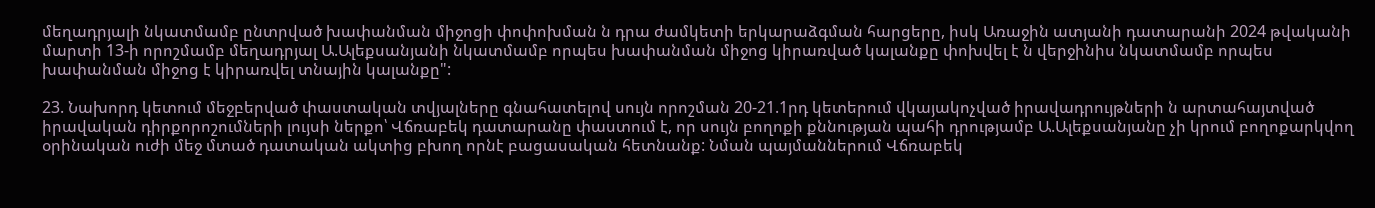մեղադրյալի նկատմամբ ընտրված խափանման միջոցի փոփոխման ն դրա ժամկետի երկարաձգման հարցերը, իսկ Առաջին ատյանի դատարանի 2024 թվականի մարտի 13-ի որոշմամբ մեղադրյալ Ա.Ալեքսանյանի նկատմամբ որպես խափանման միջոց կիրառված կալանքը փոխվել է ն վերջինիս նկատմամբ որպես խափանման միջոց է կիրառվել տնային կալանքը":

23. Նախորդ կետում մեջբերված փաստական տվյալները գնահատելով սույն որոշման 20-21.1րդ կետերում վկայակոչված իրավադրույթների ն արտահայտված իրավական դիրքորոշումների լույսի ներքո՝ Վճռաբեկ դատարանը փաստում է, որ սույն բողոքի քննության պահի դրությամբ Ա.Ալեքսանյանը չի կրում բողոքարկվող օրինական ուժի մեջ մտած դատական ակտից բխող որնէ բացասական հետնանք: Նման պայմաններում Վճռաբեկ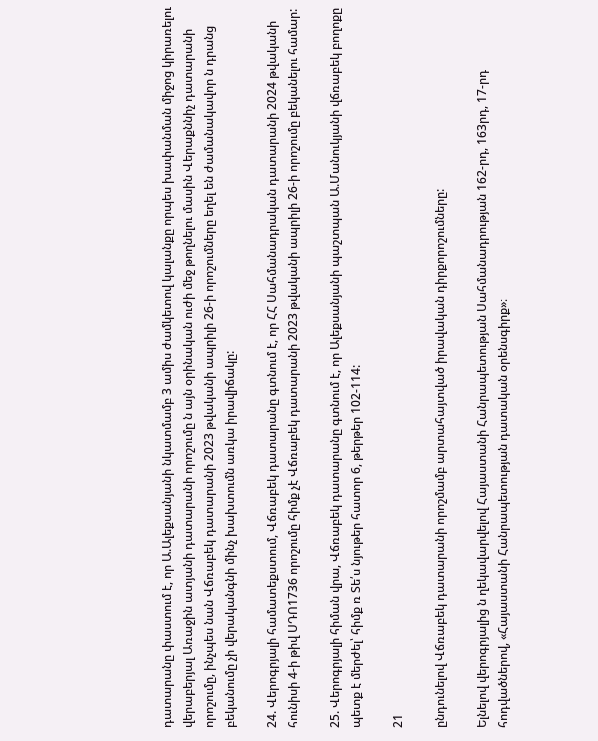դատարանը փաստում է, որ Ա.Ալեքսանյանի նկատմամբ 3 ամիս ժամկետով կալանքը որպես խափանման միջոց կիրառելու վերաբերյալ Առաջին ատյանի դատարանի որոշումը ն այն օրինական ուժի մեջ թողնելու մասին Վերաքննիչ դատարանի որոշումը, ինչպես նան Վճռաբեկ դատարանի 2023 թվականի ապրիլի 26-ի որոշումները եղել են ժամանակավոր ն դրանց բեկանումը չի վերականգնի մինչ խախտումն առկա իրավիճակը:

24. Վերոգրյալի համատեքստում, Վճռաբեկ դատարանը գտնում է, որ ՀՀ Սահմանադրական դատարանի 2024 թվականի հունիսի 4-ի թիվ ՍԴՈ1736 որոշումը հիմք չէ Վճռաբեկ դատարանի 2023 թվականի ապրիլի 26-ի որոշումը բեկանելու համար:

25. Վերոգրյալի հիման վրա, Վճռաբեկ դատարանը գտնում է, որ Ալեքսանյանի պաշտպան Ա.Մանուկյանի վճռաբեկ բողոքը պետք է մերժել՝ հիմք ռ Տե՛ս նյութեր հատոր 6, թերթեր 102-114:

21

ընդունելով Վճռաբեկ դատարանի որոշմամբ արտահայտված իրավական դիրքորոշումները:

Ելնելով վերոգրյալից ն ղեկավարվելով Հայաստանի Հանրապետության Սահմանադրության 162-րդ, 163րդ, 17-րդ հոդվածներով, «Հայաստանի Հանրապետության դատական օրենսգիրք»։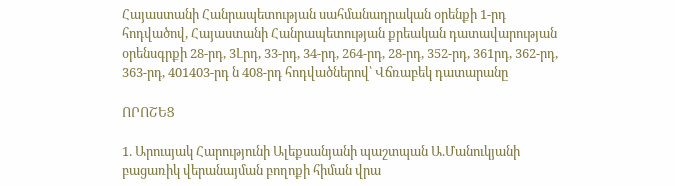Հայաստանի Հանրապետության սահմանադրական օրենքի 1-րդ հոդվածով, Հայաստանի Հանրապետության քրեական դատավարության օրենսգրքի 28-րդ, 3Լրդ, 33-րդ, 34-րդ, 264-րդ, 28-րդ, 352-րդ, 361րդ, 362-րդ, 363-րդ, 401403-րդ ն 408-րդ հոդվածներով՝ Վճռաբեկ դատարանը

ՈՐՈՇԵՑ

1. Արուսյակ Հարությունի Ալեքսանյանի պաշտպան Ա.Մանուկյանի բացառիկ վերանայման բողոքի հիման վրա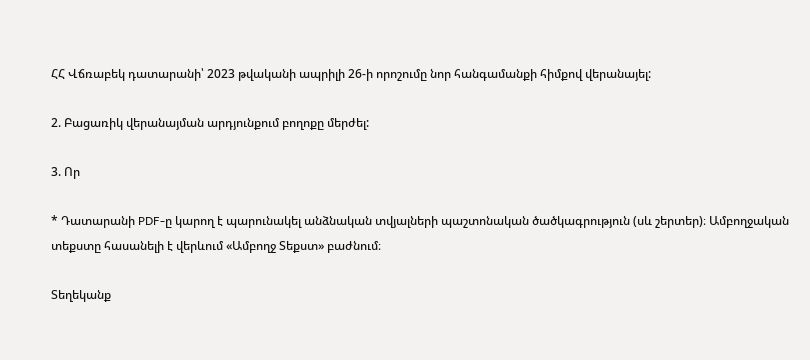ՀՀ Վճռաբեկ դատարանի՝ 2023 թվականի ապրիլի 26-ի որոշումը նոր հանգամանքի հիմքով վերանայել:

2. Բացառիկ վերանայման արդյունքում բողոքը մերժել:

3. Որ

* Դատարանի PDF-ը կարող է պարունակել անձնական տվյալների պաշտոնական ծածկագրություն (սև շերտեր)։ Ամբողջական տեքստը հասանելի է վերևում «Ամբողջ Տեքստ» բաժնում։

Տեղեկանք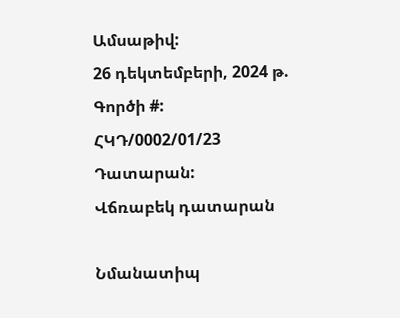Ամսաթիվ:
26 դեկտեմբերի, 2024 թ.
Գործի #:
ՀԿԴ/0002/01/23
Դատարան:
Վճռաբեկ դատարան

Նմանատիպ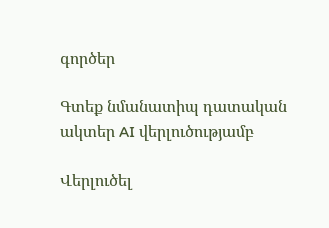գործեր

Գտեք նմանատիպ դատական ակտեր AI վերլուծությամբ

Վերլուծել